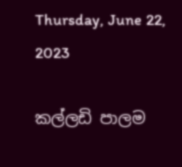Thursday, June 22, 2023

කල්ලඩි පාලම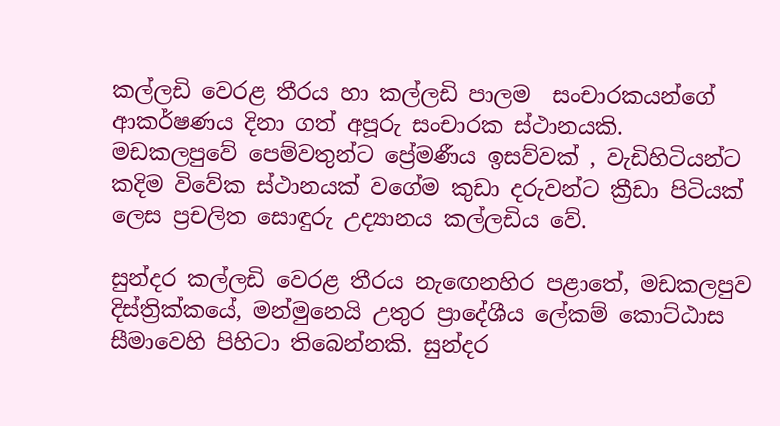කල්ලඩි වෙරළ තීරය හා කල්ලඩි පාලම  සංචාරකයන්ගේ ආකර්ෂණය දිනා ගත් අපූරු සංචාරක ස්ථානයකි.  මඩකලපුවේ පෙම්වතුන්ට ප්‍රේමණීය ඉසව්වක් , වැඩිහිටියන්ට කදිම විවේක ස්ථානයක් වගේම කුඩා දරුවන්ට ක්‍රීඩා පිටියක් ලෙස ප්‍රචලිත සොඳුරු උද්‍යානය කල්ලඩිය වේ.

සුන්දර කල්ලඩි වෙරළ තීරය නැඟෙනහිර පළාතේ, මඩකලපුව දිස්ත්‍රික්කයේ, මන්මුනෙයි උතුර ප්‍රාදේශීය ලේකම් කොට්ඨාස සීමාවෙහි පිහිටා තිබෙන්නකි. සුන්දර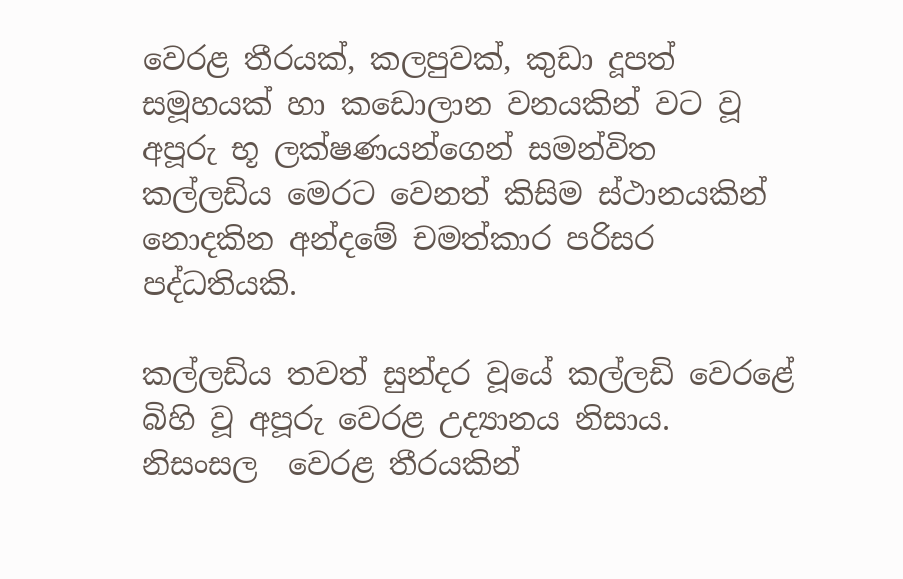වෙරළ තීරයක්, කලපුවක්, කුඩා දූපත් සමූහයක් හා කඩොලාන වනයකින් වට වූ අපූරු භූ ලක්ෂණයන්ගෙන් සමන්විත කල්ලඩිය මෙරට වෙනත් කිසිම ස්ථානයකින් නොදකින අන්දමේ චමත්කාර පරිසර පද්ධතියකි.

කල්ලඩිය තවත් සුන්දර වූයේ කල්ලඩි වෙරළේ බිහි වූ අපූරු වෙරළ උද්‍යානය නිසාය. නිසංසල  වෙරළ තීරයකින්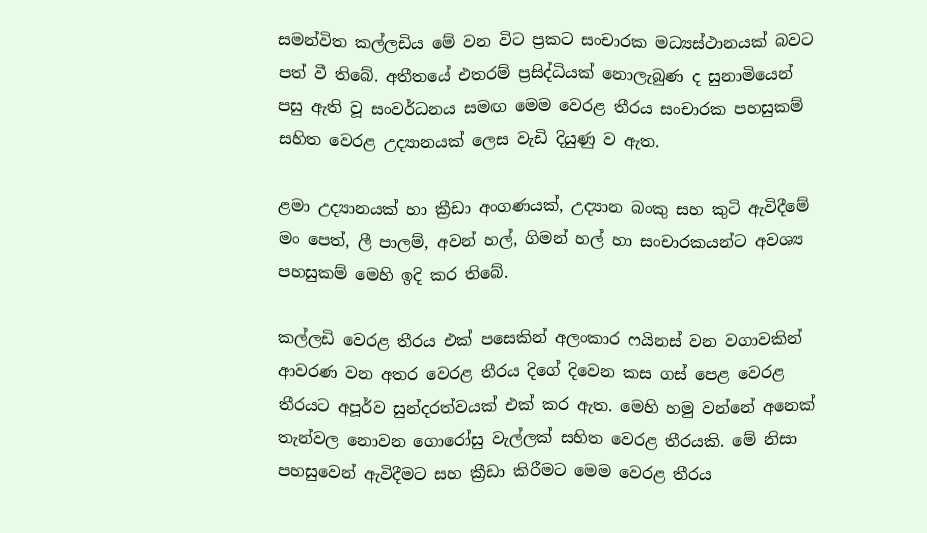සමන්විත කල්ලඩිය මේ වන විට ප්‍රකට සංචාරක මධ්‍යස්ථානයක් බවට පත් වී තිබේ. අතීතයේ එතරම් ප්‍රසිද්ධියක් නොලැබුණ ද සුනාමියෙන් පසු ඇති වූ සංවර්ධනය සමඟ මෙම වෙරළ තීරය සංචාරක පහසුකම් සහිත වෙරළ උද්‍යානයක් ලෙස වැඩි දියුණු ව ඇත.

ළමා උද්‍යානයක් හා ක්‍රීඩා අංගණයක්, උද්‍යාන බංකු සහ කුටි ඇවිදීමේ මං පෙත්, ලී පාලම්, අවන් හල්, ගිමන් හල් හා සංචාරකයන්ට අවශ්‍ය පහසුකම් මෙහි ඉදි කර තිබේ.

කල්ලඩි වෙරළ තීරය එක් පසෙකින් අලංකාර ෆයිනස් වන වගාවකින් ආවරණ වන අතර වෙරළ තීරය දිගේ දිවෙන කස ගස්‌ පෙළ වෙරළ තීරයට අපූර්ව සුන්දරත්වයක්‌ එක් කර ඇත. මෙහි හමු වන්නේ අනෙක් තැන්වල නොවන ගොරෝසු වැල්ලක් සහිත වෙරළ තීරයකි. මේ නිසා  පහසුවෙන් ඇවිදීමට සහ ක්‍රීඩා කිරීමට මෙම වෙරළ තීරය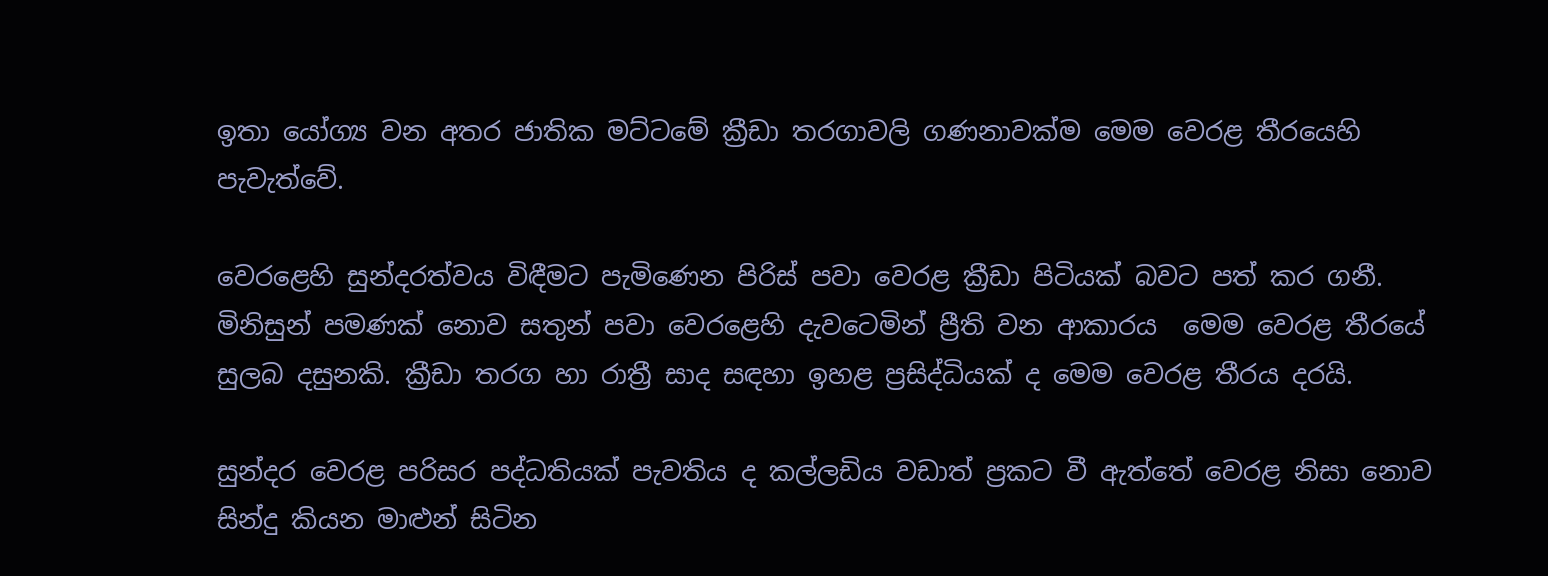ඉතා යෝග්‍ය වන අතර ජාතික මට්ටමේ ක්‍රීඩා තරගාවලි ගණනාවක්ම මෙම වෙරළ තීරයෙහි පැවැත්වේ.

වෙරළෙහි සුන්දරත්වය විඳීමට පැමිණෙන පිරිස් පවා වෙරළ ක්‍රීඩා පිටියක් බවට පත් කර ගනී. මිනිසුන් පමණක් නොව සතුන් පවා වෙරළෙහි දැවටෙමින් ප්‍රීති වන ආකාරය  මෙම වෙරළ තීරයේ සුලබ දසුනකි. ක්‍රීඩා තරග හා රාත්‍රී සාද සඳහා ඉහළ ප්‍රසිද්ධියක් ද මෙම වෙරළ තීරය දරයි.

සුන්දර වෙරළ පරිසර පද්ධතියක් පැවතිය ද කල්ලඩිය වඩාත් ප්‍රකට වී ඇත්තේ වෙරළ නිසා නොව සින්දු කියන මාළුන් සිටින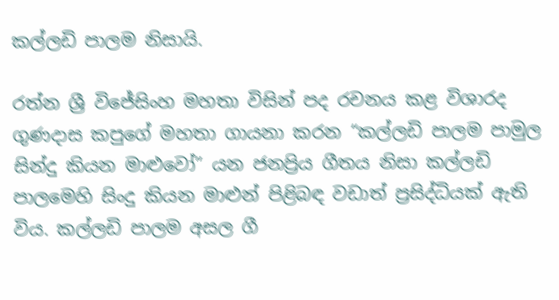කල්ලඩි පාලම නිසායි.

රත්න ශ්‍රී විජේසිංහ මහතා විසින් පද රචනය කළ විශාරද ගුණදාස කපුගේ මහතා ගායනා කරන “කල්ලඩි පාලම පාමුල සින්දු කියන මාළුවෝ” යන ජනප්‍රිය ගීතය නිසා කල්ලඩි පාලමෙහි සිංදු කියන මාළුන් පිළිබඳ වඩාත් ප්‍රසිද්ධියක් ඇති විය. කල්ලඩි පාලම අසල ගී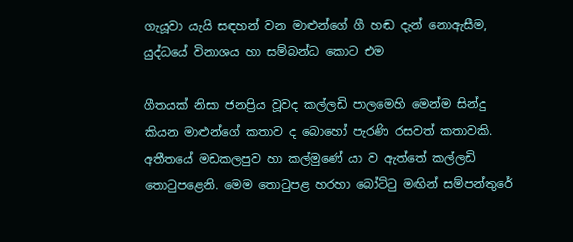ගැයූවා යැයි සඳහන් වන මාළුන්ගේ ගී හඬ දැන් නොඇසීම, යුද්ධයේ විනාශය හා සම්බන්ධ කොට එම

ගීතයක් නිසා ජනප්‍රිය වූවද කල්ලඩි පාලමෙහි මෙන්ම සින්දු කියන මාළුන්ගේ කතාව ද බොහෝ පැරණි රසවත් කතාවකි. අතීතයේ මඩකලපුව හා කල්මුණේ යා ව ඇත්තේ කල්ලඩි තොටුපළෙනි. මෙම තොටුපළ හරහා බෝට්ටු මඟින් සම්පන්තුරේ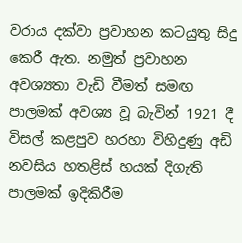වරාය දක්වා ප්‍රවාහන කටයුතු සිදු කෙරී ඇත. නමුත් ප්‍රවාහන අවශ්‍යතා වැඩි වීමත් සමඟ පාලමක් අවශ්‍ය වූ බැවින් 1921 දී විසල් කළපුව හරහා විහිදුණු අඩි නවසිය හතළිස් හයක් දිගැති පාලමක් ඉදිකිරීම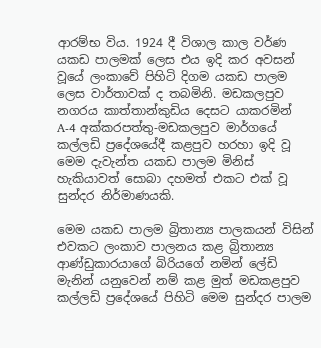ආරම්භ විය. 1924 දී විශාල කාල වර්ණ යකඩ පාලමක් ලෙස එය ඉදි කර අවසන් වූයේ ලංකාවේ පිහිටි දිගම යකඩ පාලම ලෙස වාර්තාවක් ද තබමිනි. මඩකලපුව නගරය කාත්තාන්කුඩිය දෙසට යාකරමින් A-4 අක්කරපත්තු-මඩකලපුව මාර්ගයේ කල්ලඩි ප්‍රදේශයේදී කළපුව හරහා ඉදි වූ මෙම දැවැන්ත යකඩ පාලම මිනිස් හැකියාවත් සොබා දහමත් එකට එක් වූ සුන්දර නිර්මාණයකි.

මෙම යකඩ පාලම බ්‍රිතාන්‍ය පාලකයන් විසින් එවකට ලංකාව පාලනය කළ බ්‍රිතාන්‍ය ආණ්ඩුකාරයාගේ බිරියගේ නමින් ලේඩි මැනින් යනුවෙන් නම් කළ මුත් මඩකළපුව කල්ලඩි ප්‍රදේශයේ පිහිටි මෙම සුන්දර පාලම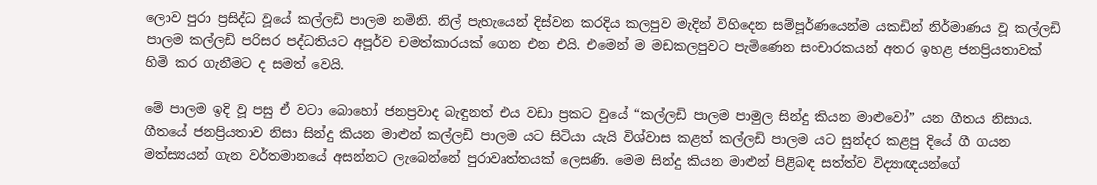ලොව පුරා ප්‍රසිද්ධ වූයේ කල්ලඩි පාලම නමිනි. නිල් පැහැයෙන් දිස්වන කරදිය කලපුව මැදින් විහිදෙන සම්පූර්ණයෙන්ම යකඩින් නිර්මාණය වූ කල්ලඩි පාලම කල්ලඩි පරිසර පද්ධතියට අපූර්ව චමත්කාරයක් ගෙන එන එයි. එමෙන් ම මඩකලපුවට පැමිණෙන සංචාරකයන් අතර ඉහළ ජනප්‍රියතාවක් හිමි කර ගැනීමට ද සමත් වෙයි.

මේ පාලම ඉදි වූ පසු ඒ වටා බොහෝ ජනප්‍රවාද බැඳුනත් එය වඩා ප්‍රකට වුයේ “කල්ලඩි පාලම පාමුල සින්දු කියන මාළුවෝ” යන ගීතය නිසාය. ගීතයේ ජනප්‍රියතාව නිසා සින්දු කියන මාළුන් කල්ලඩි පාලම යට සිටියා යැයි විශ්වාස කළත් කල්ලඩි පාලම යට සුන්දර කළපු දියේ ගී ගයන මත්ස්‍යයන් ගැන වර්තමානයේ අසන්නට ලැබෙන්නේ පුරාවෘත්තයක් ලෙසණි. මෙම සින්දු කියන මාළුන් පිළිබඳ සත්ත්ව විද්‍යාඥයන්ගේ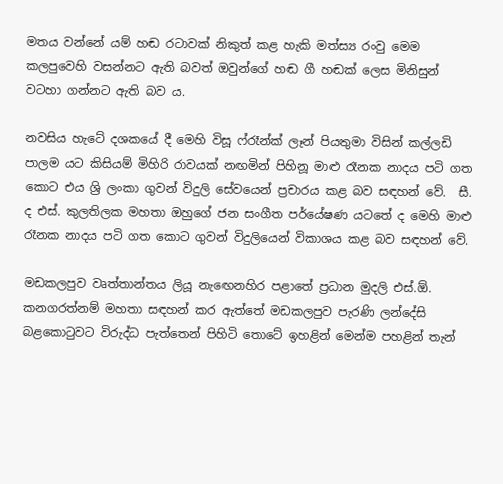මතය වන්නේ යම් හඬ රටාවක් නිකුත් කළ හැකි මත්ස්‍ය රංවු මෙම කලපුවෙහි වසන්නට ඇති බවත් ඔවුන්ගේ හඬ ගී හඬක් ලෙස මිනිසුන් වටහා ගන්නට ඇති බව ය.

නවසිය හැටේ දශකයේ දී මෙහි විසූ ෆ්රෑන්ක් ලෑන් පියතුමා විසින් කල්ලඩි පාලම යට කිසියම් මිහිරි රාවයක් නඟමින් පිහිනූ මාළු රෑනක නාදය පටි ගත කොට එය ශ්‍රි ලංකා ගුවන් විදුලි සේවයෙන් ප්‍රචාරය කළ බව සඳහන් වේ.  සී. ද එස්. කුලතිලක මහතා ඔහුගේ ජන සංගීත පර්යේෂණ යටතේ ද මෙහි මාළු රෑනක නාදය පටි ගත කොට ගුවන් විදුලියෙන් විකාශය කළ බව සඳහන් වේ.

මඩකලපුව වෘත්තාන්තය ලියූ නැඟෙනහිර පළාතේ ප්‍රධාන මුදලි එස්.ඕ. කනගරත්නම් මහතා සඳහන් කර ඇත්තේ මඩකලපුව පැරණි ලන්දේසි බළකොටුවට විරුද්ධ පැත්තෙන් පිහිටි තොටේ ඉහළින් මෙන්ම පහළින් තැන්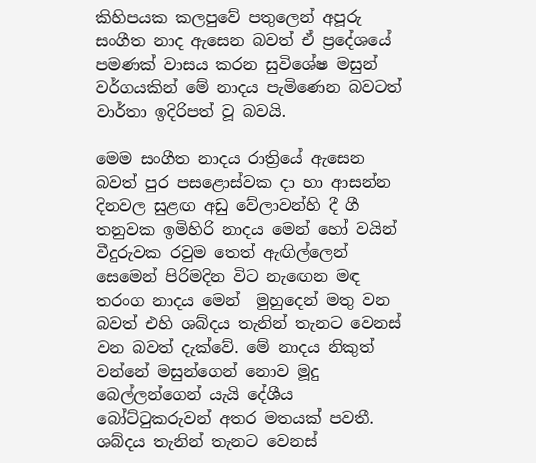කිහිපයක කලපුවේ පතුලෙන් අපූරු සංගීත නාද ඇසෙන බවත් ඒ ප්‍රදේශයේ පමණක් වාසය කරන සුවිශේෂ මසුන් වර්ගයකින් මේ නාදය පැමිණෙන බවටත් වාර්තා ඉදිරිපත් වූ බවයි.

මෙම සංගීත නාදය රාත්‍රියේ ඇසෙන බවත් පුර පසළොස්වක දා හා ආසන්න දිනවල සුළඟ අඩු වේලාවන්හි දී ගී තනුවක ඉමිහිරි නාදය මෙන් හෝ වයින් වීදුරුවක රවුම තෙත් ඇඟිල්ලෙන් සෙමෙන් පිරිමදින විට නැඟෙන මඳ තරංග නාදය මෙන්  මුහුදෙන් මතු වන බවත් එහි ශබ්දය තැනින් තැනට වෙනස් වන බවත් දැක්වේ. මේ නාදය නිකුත් වන්නේ මසුන්ගෙන් නොව මූදු බෙල්ලන්ගෙන් යැයි දේශීය බෝට්ටුකරුවන් අතර මතයක් පවතී. ශබ්දය තැනින් තැනට වෙනස්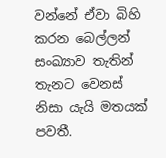වන්නේ ඒවා බිහි කරන බෙල්ලන් සංඛ්‍යාව තැතින් තැනට වෙනස් නිසා යැයි මතයක් පවතී.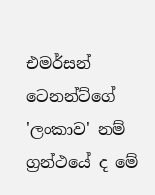එමර්සන් ටෙනන්ට්ගේ 'ලංකාව' නම් ග්‍රන්ථයේ ද මේ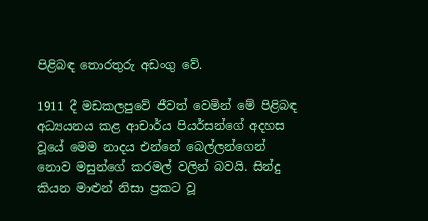පිළිබඳ තොරතුරු අඩංගු වේ.

1911 දී මඩකලපුවේ ජීවත් වෙමින් මේ පිළිබඳ අධ්‍යයනය කළ ආචාර්ය පියර්සන්ගේ අදහස වූයේ මෙම නාදය එන්නේ බෙල්ලන්ගෙන් නොව මසුන්ගේ කරමල් වලින් බවයි. සින්දු කියන මාළුන් නිසා ප්‍රකට වූ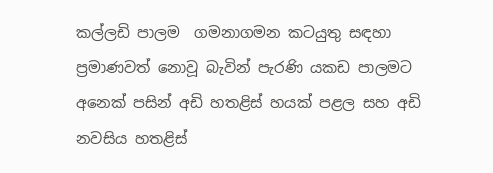කල්ලඩි පාලම  ගමනාගමන කටයුතු සඳහා ප්‍රමාණවත් නොවූ බැවින් පැරණි යකඩ පාලමට අනෙක් පසින් අඩි හතළිස් හයක් පළල සහ අඩි නවසිය හතළිස්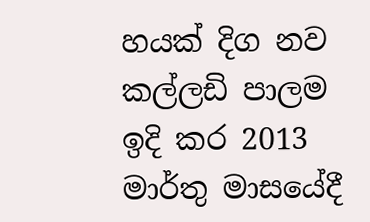හයක් දිග නව කල්ලඩි පාලම ඉදි කර 2013 මාර්තු මාසයේදී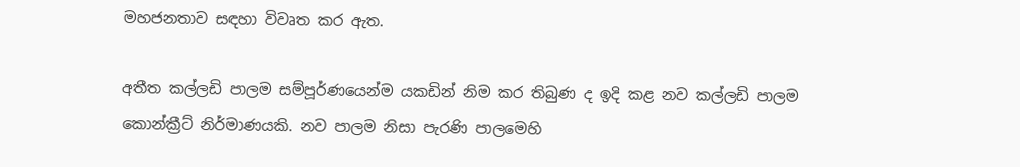මහජනතාව සඳහා විවෘත කර ඇත.

අතීත කල්ලඩි පාලම සම්පූර්ණයෙන්ම යකඩින් නිම කර තිබුණ ද ඉදි කළ නව කල්ලඩි පාලම කොන්ක්‍රීට් නිර්මාණයකි. නව පාලම නිසා පැරණි පාලමෙහි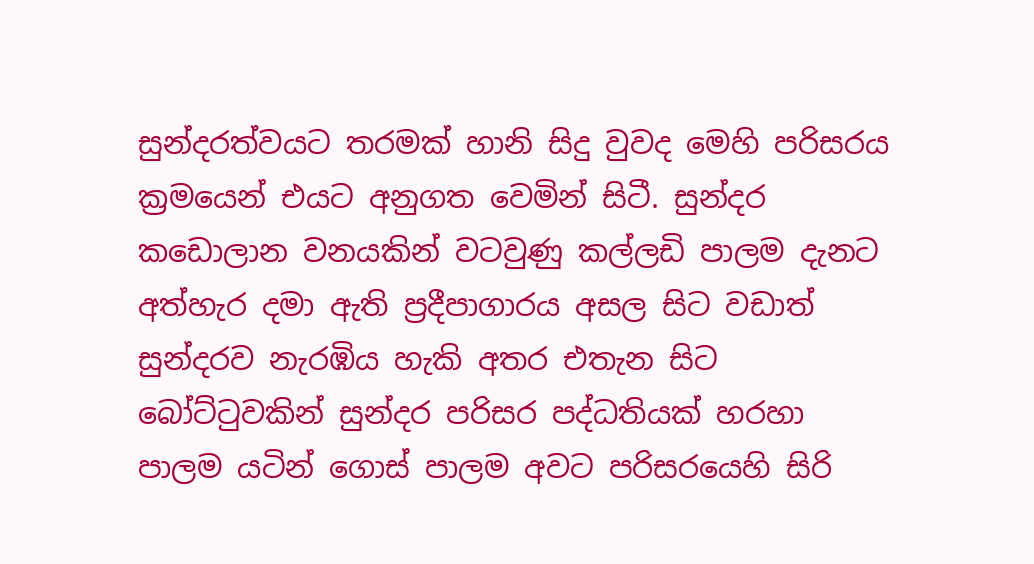සුන්දරත්වයට තරමක් හානි සිදු වුවද මෙහි පරිසරය ක්‍රමයෙන් එයට අනුගත වෙමින් සිටී. සුන්දර කඩොලාන වනයකින් වටවුණු කල්ලඩි පාලම දැනට අත්හැර දමා ඇති ප්‍රදීපාගාරය අසල සිට වඩාත් සුන්දරව නැරඹිය හැකි අතර එතැන සිට බෝට්ටුවකින් සුන්දර පරිසර පද්ධතියක් හරහා පාලම යටින් ගොස් පාලම අවට පරිසරයෙහි සිරි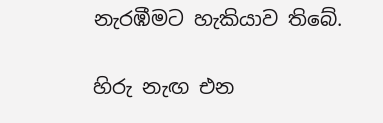නැරඹීමට හැකියාව තිබේ.

හිරු නැඟ එන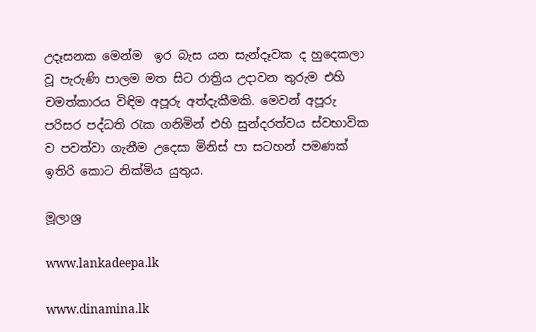උදෑසනක මෙන්ම  ඉර බැස යන සැන්දෑවක ද හුදෙකලා වූ පැරුණි පාලම මත සිට රාත්‍රිය උදාවන තුරුම එහි චමත්කාරය විඳිම අපූරු අත්දැකීමකි. මෙවන් අපූරු පරිසර පද්ධති රැක ගනිමින් එහි සුන්දරත්වය ස්වභාවික ව පවත්වා ගැනීම උදෙසා මිනිස් පා සටහන් පමණක් ඉතිරි කොට නික්මිය යුතුය.

මූලාශ්‍ර

www.lankadeepa.lk

www.dinamina.lk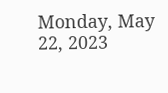Monday, May 22, 2023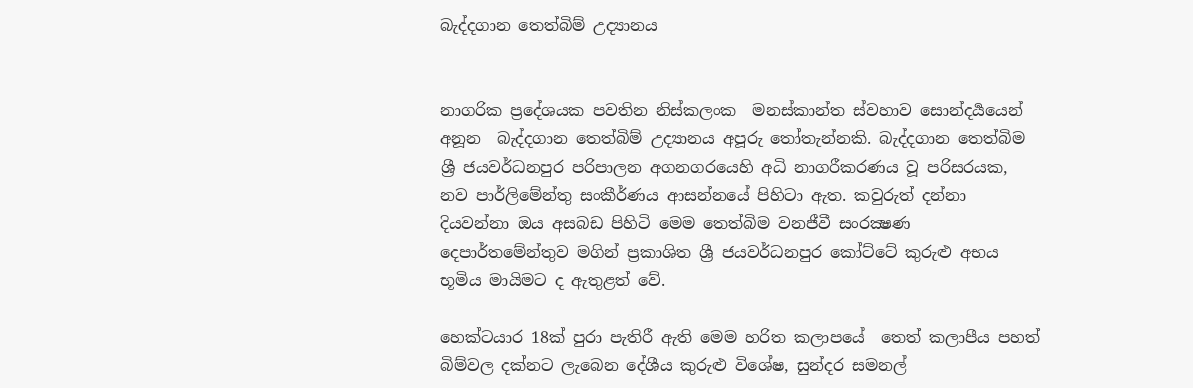බැද්දගාන තෙත්බිම් උද්‍යානය


නාගරික ප්‍රදේශයක පවතින නිස්කලංක  මනස්කාන්ත ස්වහාව සොන්දර්‍යයෙන් අනූන  බැද්දගාන තෙත්බිම් උද්‍යානය අපූරු තෝතැන්නකි. බැද්දගාන තෙත්බිම ශ්‍රී ජයවර්ධනපුර පරිපාලන අගනගරයෙහි අධි නාගරීකරණය වූ පරිසරයක, නව පාර්ලිමේන්තු සංකීර්ණය ආසන්නයේ පිහිටා ඇත. කවුරුත් දන්නා දියවන්නා ඔය අසබඩ පිහිටි මෙම තෙත්බිම වනජීවී සංරක්‍ෂණ දෙපාර්තමේන්තුව මගින් ප්‍රකාශිත ශ්‍රී ජයවර්ධනපුර කෝට්ටේ කුරුළු අභය භූමිය මායිමට ද ඇතුළත් වේ.

හෙක්ටයාර 18ක් පුරා පැතිරී ඇති මෙම හරිත කලාපයේ  තෙත් කලාපීය පහත් බිම්වල දක්නට ලැබෙන දේශීය කුරුළු විශේෂ, සුන්දර සමනල්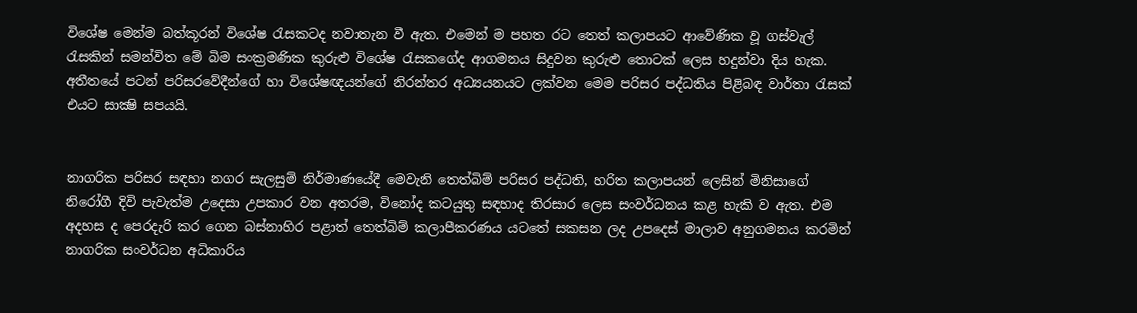විශේෂ මෙන්ම බත්කූරන් විශේෂ රැසකටද නවාතැන වී ඇත. එමෙන් ම පහත රට තෙත් කලාපයට ආවේණික වූ ගස්වැල් රැසකින් සමන්විත මේ බිම සංක්‍රමණික කුරුළු විශේෂ රැසකගේද ආගමනය සිදුවන කුරුළු තොටක් ලෙස හදුන්වා දිය හැක. අතීතයේ පටන් පරිසරවේදීන්ගේ හා විශේෂඥයන්ගේ නිරන්තර අධ්‍යයනයට ලක්වන මෙම පරිසර පද්ධතිය පිළිබඳ වාර්තා රැසක් එයට සාක්‍ෂි සපයයි.


නාගරික පරිසර සඳහා නගර සැලසුම් නිර්මාණයේදී මෙවැනි තෙත්බිම් පරිසර පද්ධති, හරිත කලාපයන් ලෙසින් මිනිසාගේ නිරෝගී දිවි පැවැත්ම උදෙසා උපකාර වන අතරම, විනෝද කටයුතු සඳහාද තිරසාර ලෙස සංවර්ධනය කළ හැකි ව ඇත. එම අදහස ද පෙරදැරි කර ගෙන බස්නාහිර පළාත් තෙත්බිම් කලාපීකරණය යටතේ සකසන ලද උපදෙස් මාලාව අනුගමනය කරමින් නාගරික සංවර්ධන අධිකාරිය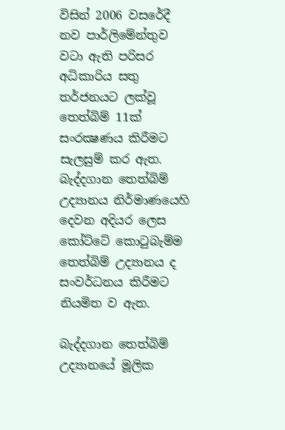විසින් 2006 වසරේදී නව පාර්ලිමේන්තුව වටා ඇති පරිසර අධිකාරිය සතු තර්ජනයට ලක්වූ තෙත්බිම් 11ක් සංරක්‍ෂණය කිරීමට සැලසුම් කර ඇත. බැද්දගාන තෙත්බිම් උද්‍යානය නිර්මාණයෙහි දෙවන අදියර ලෙස කෝට්ටේ කොටුබැම්ම තෙත්බිම් උද්‍යානය ද සංවර්ධනය කිරීමට නියමිත ව ඇත.

බැද්දගාන තෙත්බිම් උද්‍යානයේ මූලික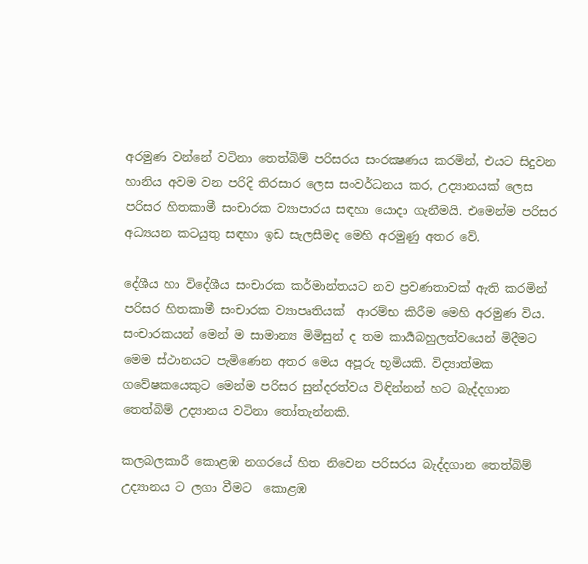අරමුණ වන්නේ වටිනා තෙත්බිම් පරිසරය සංරක්‍ෂණය කරමින්, එයට සිදුවන හානිය අවම වන පරිදි තිරසාර ලෙස සංවර්ධනය කර, උද්‍යානයක් ලෙස පරිසර හිතකාමී සංචාරක ව්‍යාපාරය සඳහා යොදා ගැනීමයි. එමෙන්ම පරිසර අධ්‍යයන කටයුතු සඳහා ඉඩ සැලසීමද මෙහි අරමුණු අතර වේ.

දේශීය හා විදේශීය සංචාරක කර්මාන්තයට නව ප්‍රවණතාවක් ඇති කරමින් පරිසර හිතකාමී සංචාරක ව්‍යාපෘතියක්  ආරම්භ කිරීම මෙහි අරමුණ විය. සංචාරකයන් මෙන් ම සාමාන්‍ය මිමිසුන් ද තම කාර්‍යබහුලත්වයෙන් මිදීමට මෙම ස්ථානයට පැමිණෙන අතර මෙය අපූරු භූමියකි. විද්‍යාත්මක ගවේෂකයෙකුට මෙන්ම පරිසර සුන්දරත්වය විඳින්නන් හට බැද්දගාන තෙත්බිම් උද්‍යානය වටිනා තෝතැන්නකි.

කලබලකාරී කොළඹ නගරයේ හිත නිවෙන පරිසරය බැද්දගාන තෙත්බිම් උද්‍යානය ට ලගා වීමට  කොළඹ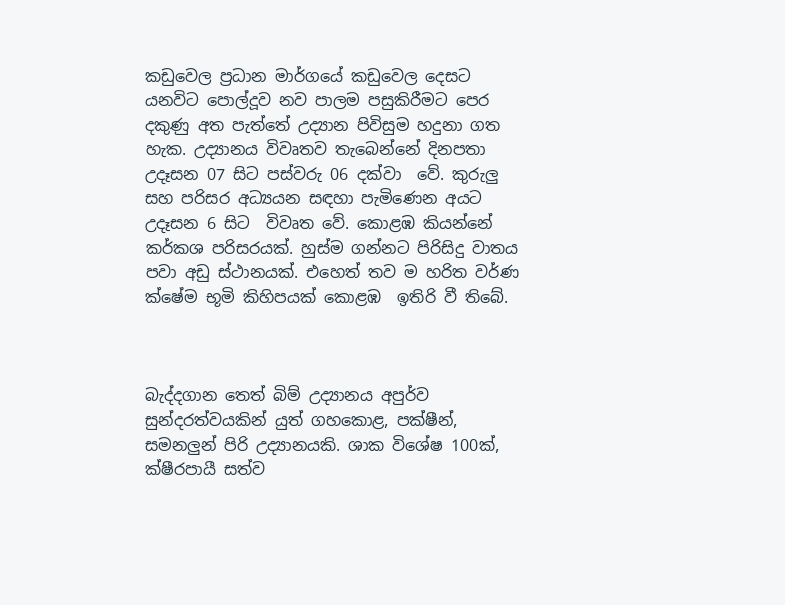කඩුවෙල ප්‍රධාන මාර්ගයේ කඩුවෙල දෙසට යනවිට පොල්දූව නව පාලම පසුකිරීමට පෙර දකුණු අත පැත්තේ උද්‍යාන පිවිසුම හදුනා ගත හැක. උද්‍යානය විවෘතව තැබෙන්නේ දිනපතා උදෑසන 07 සිට පස්වරු 06 දක්වා  වේ. කුරුලු සහ පරිසර අධ්‍යයන සඳහා පැමිණෙන අයට  උදෑසන 6 සිට  විවෘත වේ. කොළඹ කියන්නේ කර්කශ පරිසරයක්. හුස්ම ගන්නට පිරිසිදු වාතය පවා අඩු ස්ථානයක්. එහෙත් තව ම හරිත වර්ණ ක්ෂේම භූමි කිහිපයක් කොළඹ  ඉතිරි වී තිබේ.



බැද්දගාන තෙත් බිම් උද්‍යානය අපුර්ව සුන්දරත්වයකින් යුත් ගහකොළ, පක්ෂීන්, සමනලුන් පිරි උද්‍යානයකි. ශාක විශේෂ 100ක්, ක්ෂීරපායී සත්ව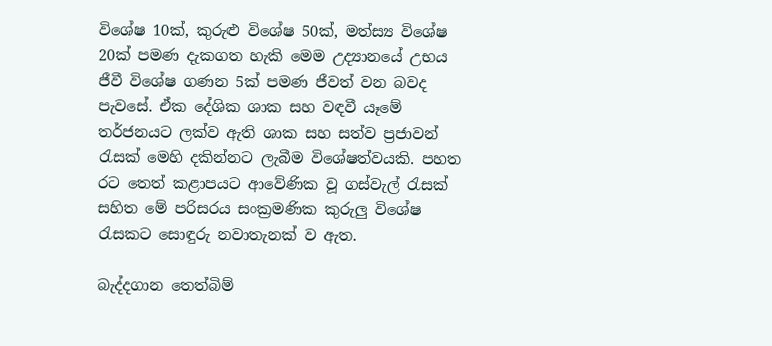විශේෂ 10ක්, කුරුළු විශේෂ 50ක්, මත්ස්‍ය විශේෂ 20ක් පමණ දැකගත හැකි මෙම උද්‍යානයේ උභය ජීවී විශේෂ ගණන 5ක් පමණ ජීවත් වන බවද පැවසේ. ඒක දේශික ශාක සහ වඳවී යෑමේ තර්ජනයට ලක්ව ඇති ශාක සහ සත්ව ප්‍රජාවන් රැසක් මෙහි දකින්නට ලැබීම විශේෂත්වයකි. පහත රට තෙත් කළාපයට ආවේණික වූ ගස්වැල් රැසක් සහිත මේ පරිසරය සංක්‍රමණික කුරුලු විශේෂ රැසකට සොඳුරු නවාතැනක් ව ඇත.

බැද්දගාන තෙත්බිම්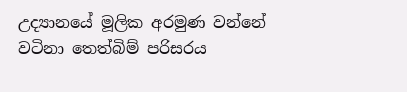උද්‍යානයේ මූලික අරමුණ වන්නේ වටිනා තෙත්බිම් පරිසරය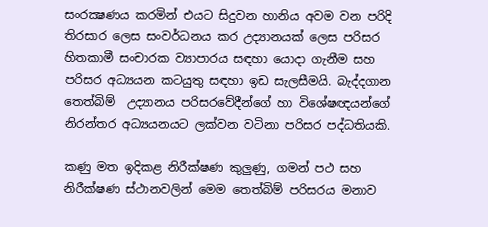සංරක්‍ෂණය කරමින් එයට සිදුවන හානිය අවම වන පරිදි තිරසාර ලෙස සංවර්ධනය කර උද්‍යානයක් ලෙස පරිසර හිතකාමී සංචාරක ව්‍යාපාරය සඳහා යොදා ගැනීම සහ පරිසර අධ්‍යයන කටයුතු සඳහා ඉඩ සැලසීමයි. බැද්දගාන තෙත්බිම්  උද්‍යානය පරිසරවේදීන්ගේ හා විශේෂඥයන්ගේ නිරන්තර අධ්‍යයනයට ලක්වන වටිනා පරිසර පද්ධතියකි.

කණු මත ඉදිකළ නිරීක්ෂණ කුලුණු, ගමන් පථ සහ නිරීක්ෂණ ස්ථානවලින් මෙම තෙත්බිම් පරිසරය මනාව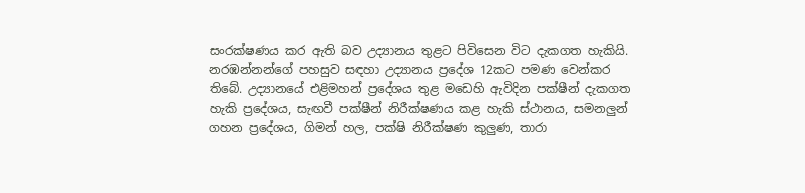සංරක්ෂණය කර ඇති බව උද්‍යානය තුළට පිවිසෙන විට දැකගත හැකියි. නරඹන්නන්ගේ පහසුව සඳහා උද්‍යානය ප්‍රදේශ 12කට පමණ වෙන්කර තිබේ. උද්‍යානයේ එළිමහන් ප්‍රදේශය තුළ මඩෙහි ඇවිදින පක්ෂීන් දැකගත හැකි ප්‍රදේශය, සැඟවී පක්ෂීන් නිරීක්ෂණය කළ හැකි ස්ථානය, සමනලුන් ගහන ප්‍රදේශය, ගිමන් හල, පක්ෂි නිරීක්ෂණ කුලුණ, තාරා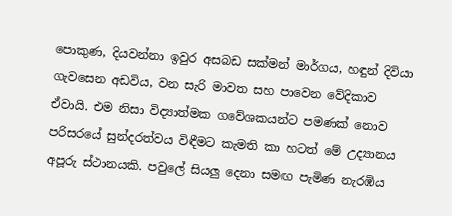පොකුණ, දියවන්නා ඉවුර අසබඩ සක්මන් මාර්ගය, හඳුන් දිවියා ගැවසෙන අඩවිය, වන සැරි මාවත සහ පාවෙන වේදිකාව ඒවායි. එම නිසා විද්‍යාත්මක ගවේශකයන්ට පමණක් නොව පරිසරයේ සුන්දරත්වය විඳීමට කැමති කා හටත් මේ උද්‍යානය අපූරු ස්ථානයකි. පවුලේ සියලු දෙනා සමඟ පැමිණ නැරඹිය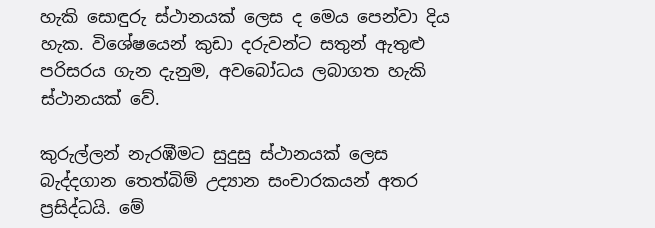හැකි සොඳුරු ස්ථානයක් ලෙස ද මෙය පෙන්වා දිය හැක. විශේෂයෙන් කුඩා දරුවන්ට සතුන් ඇතුළු පරිසරය ගැන දැනුම, අවබෝධය ලබාගත හැකි ස්ථානයක් වේ.

කුරුල්ලන් නැරඹීමට සුදුසු ස්ථානයක් ලෙස බැද්දගාන තෙත්බිම් උද්‍යාන සංචාරකයන් අතර ප්‍රසිද්ධයි. මේ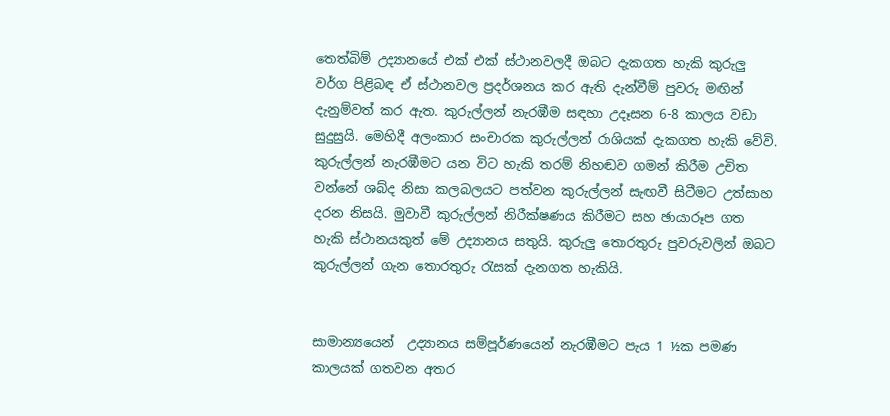තෙත්බිම් උද්‍යානයේ එක් එක් ස්ථානවලදී ඔබට දැකගත හැකි කුරුලු වර්ග පිළිබඳ ඒ ස්ථානවල ප්‍රදර්ශනය කර ඇති දැන්වීම් පුවරු මඟින් දැනුම්වත් කර ඇත. කුරුල්ලන් නැරඹීම සඳහා උදෑසන 6-8 කාලය වඩා සුදුසුයි. මෙහිදී අලංකාර සංචාරක කුරුල්ලන් රාශියක් දැකගත හැකි වේවි. කුරුල්ලන් නැරඹීමට යන විට හැකි තරම් නිහඬව ගමන් කිරීම උචිත වන්නේ ශබ්ද නිසා කලබලයට පත්වන කුරුල්ලන් සැඟවී සිටීමට උත්සාහ දරන නිසයි. මුවාවී කුරුල්ලන් නිරීක්ෂණය කිරීමට සහ ඡායාරූප ගත හැකි ස්ථානයකුත් මේ උද්‍යානය සතුයි. කුරුලු තොරතුරු පුවරුවලින් ඔබට කුරුල්ලන් ගැන තොරතුරු රැසක් දැනගත හැකියි.


සාමාන්‍යයෙන්  උද්‍යානය සම්පූර්ණයෙන් නැරඹීමට පැය 1 ½ක පමණ කාලයක් ගතවන අතර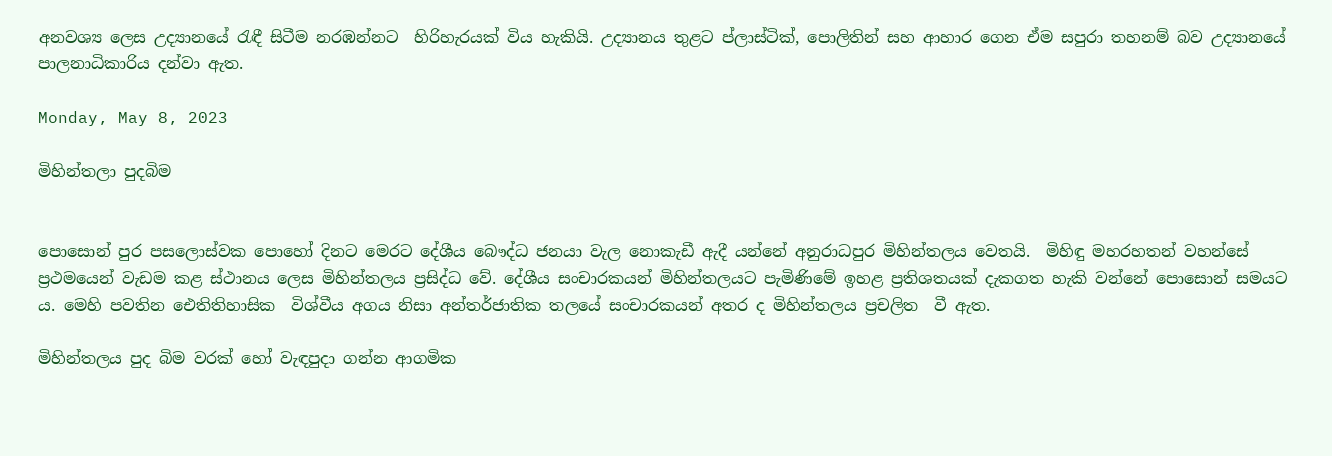අනවශ්‍ය ලෙස උද්‍යානයේ රැඳී සිටීම නරඹන්නට  හිරිහැරයක් විය හැකියි. උද්‍යානය තුළට ප්ලාස්ටික්, පොලිතින් සහ ආහාර ගෙන ඒම සපුරා තහනම් බව උද්‍යානයේ පාලනාධිකාරිය දන්වා ඇත.

Monday, May 8, 2023

මිහින්තලා පුදබිම


පොසොන් පුර පසලොස්වක පොහෝ දිනට මෙරට දේශීය බෞද්ධ ජනයා වැල නොකැඩී ඇදී යන්නේ අනුරාධපුර මිහින්තලය වෙතයි.  මිහිඳු මහරහතන් වහන්සේ ප්‍රථමයෙන් වැඩම කළ ස්ථානය ලෙස මිහින්තලය ප්‍රසිද්ධ වේ. දේශීය සංචාරකයන් මිහින්තලයට පැමිණිමේ ඉහළ ප්‍රතිශතයක් දැකගත හැකි වන්නේ පොසොන් සමයට ය. මෙහි පවතින ඓතිතිහාසික  විශ්වීය අගය නිසා අන්තර්ජාතික තලයේ සංචාරකයන් අතර ද මිහින්තලය ප්‍රචලිත  වී ඇත.

මිහින්තලය පුද බිම වරක් හෝ වැඳපුදා ගන්න ආගමික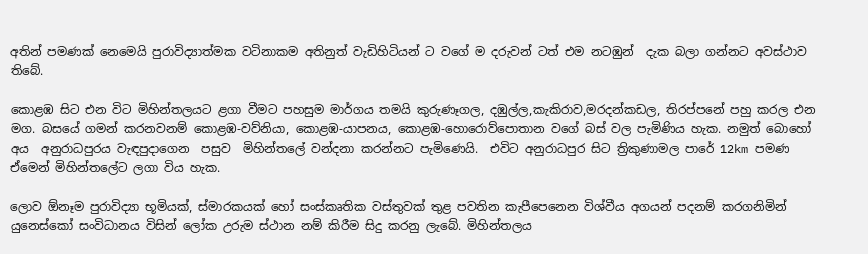අතින් පමණක් නෙමෙයි පුරාවිද්‍යාත්මක වටිනාකම අතිනුත් වැඩිහිටියන් ට වගේ ම දරුවන් ටත් එම නටඹුන්  දැක බලා ගන්නට අවස්ථාව තිබේ.

කොළඹ සිට එන විට මිහින්තලයට ළගා වීමට පහසුම මාර්ගය තමයි කුරුණෑගල, දඹුල්ල,කැකිරාව,මරදන්කඩල, තිරප්පනේ පහු කරල එන මග. බසයේ ගමන් කරනවනම් කොළඹ-වව්නියා, කොළඹ-යාපනය, කොළඹ-හොරොව්පොතාන වගේ බස් වල පැමිණිය හැක. නමුත් බොහෝ අය  අනුරාධපුරය වැඳපුදාගෙන  පසුව  මිහින්තලේ වන්දනා කරන්නට පැමිණෙයි.  එවිට අනුරාධපුර සිට ත්‍රිකුණාමල පාරේ 12km පමණ ඒමෙන් මිහින්තලේට ලගා විය හැක.

ලොව ඕනෑම පුරාවිද්‍යා භූමියක්, ස්මාරකයක් හෝ සංස්කෘතික වස්තුවක් තුළ පවතින කැපීපෙනෙන විශ්වීය අගයන් පදනම් කරගනිමින් යුනෙස්කෝ සංවිධානය විසින් ලෝක උරුම ස්ථාන නම් කිරීම සිදු කරනු ලැබේ. මිහින්තලය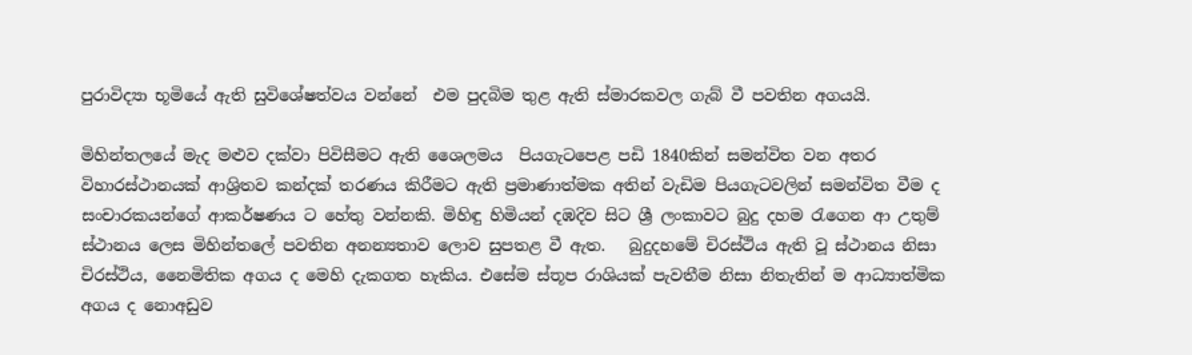පුරාවිද්‍යා භූමියේ ඇති සුවිශේෂත්වය වන්නේ  එම පුදබිම තුළ ඇති ස්මාරකවල ගැබ් වී පවතින අගයයි.

මිහින්තලයේ මැද මළුව දක්වා පිවිසීමට ඇති ශෛලමය  පියගැටපෙළ පඩි 1840කින් සමන්විත වන අතර විහාරස්ථානයක් ආශ්‍රිතව කන්දක් තරණය කිරීමට ඇති ප්‍රමාණාත්මක අතින් වැඩිම පියගැටවලින් සමන්විත වීම ද සංචාරකයන්ගේ ආකර්ෂණය ට හේතු වන්නකි. මිහිඳු හිමියන් දඹදිව සිට ශ්‍රී ලංකාවට බුදු දහම රැගෙන ආ උතුම් ස්ථානය ලෙස මිහින්තලේ පවතින අනන්‍යතාව ලොව සුපතළ වී ඇත.   බුදුදහමේ චිරස්ථිය ඇති වූ ස්ථානය නිසා චිරස්ථිය, නෛමිතික අගය ද මෙහි දැකගත හැකිය. එසේම ස්තූප රාශියක් පැවතීම නිසා නිතැතින් ම ආධ්‍යාත්මික අගය ද නොඅඩුව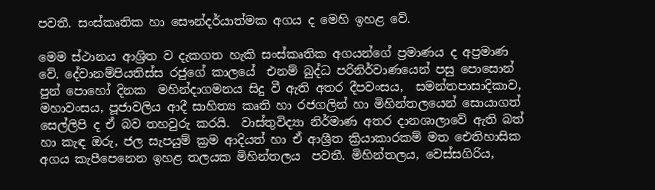පවතී. සංස්කෘතික හා සෞන්දර්යාත්මක අගය ද මෙහි ඉහළ වේ.

මෙම ස්ථානය ආශ්‍රිත ව දැකගත හැකි සංස්කෘතික අගයන්ගේ ප්‍රමාණය ද අප්‍රමාණ වේ. දේවානම්පියතිස්ස රජුගේ කාලයේ  එනම් බුද්ධ පරිනිර්වාණයෙන් පසු පොසොන් පුන් පොහෝ දිනක  මහින්දාගමනය සිදු වී ඇති අතර දීපවංසය,  සමන්තපාසාදිකාව, මහාවංසය, පූජාවලිය ආදී සාහිත්‍ය කෘති හා රජගලින් හා මිහින්තලයෙන් සොයාගත් සෙල්ලිපි ද ඒ බව තහවුරු කරයි.  වාස්තුවිද්‍යා නිර්මාණ අතර දානශාලාවේ ඇති බත් හා කැඳ ඔරු, ජල සැපයුම් ක්‍රම ආදියත් හා ඒ ආශ්‍රීත ක්‍රියාකාරකම් මත ඓතිහාසික අගය කැපීපෙනෙන ඉහළ තලයක මිහින්තලය  පවතී. මිහින්තලය, වෙස්සගිරිය,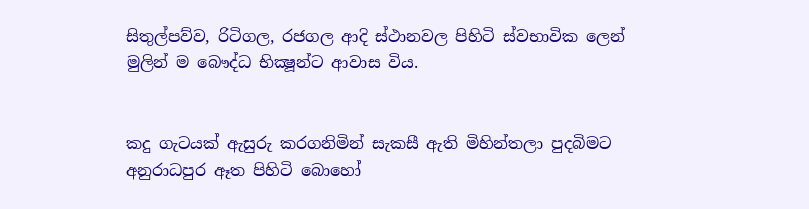සිතුල්පව්ව, රිටිගල, රජගල ආදි ස්ථානවල පිහිටි ස්වභාවික ලෙන් මුලින් ම බෞද්ධ භික්‍ෂූන්ට ආවාස විය.


කදු ගැටයක් ඇසුරු කරගනිමින් සැකසී ඇති මිහින්තලා පුදබිමට අනුරාධපුර ඈත පිහිටි බොහෝ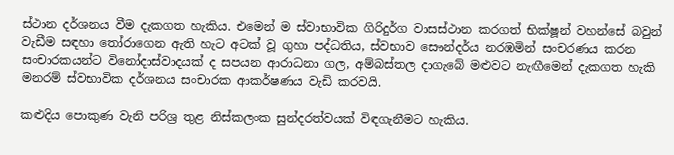ස්ථාන දර්ශනය වීම දැකගත හැකිය. එමෙන් ම ස්වාභාවික ගිරිදුර්ග වාසස්ථාන කරගත් භික්ෂූන් වහන්සේ බවුන් වැඩීම සඳහා තෝරාගෙන ඇති හැට අටක් වූ ගුහා පද්ධතිය, ස්වභාව සෞන්දර්ය නරඹමින් සංචරණය කරන සංචාරකයන්ට විනෝදාස්වාදයක් ද සපයන ආරාධනා ගල, අම්බස්තල දාගැබේ මළුවට නැඟීමෙන් දැකගත හැකි මනරම් ස්වභාවික දර්ශනය සංචාරක ආකර්ෂණය වැඩි කරවයි.

කළුදිය පොකුණ වැනි පරිශ්‍ර තුළ නිස්කලංක සුන්දරත්වයක් විඳගැනීමට හැකිය.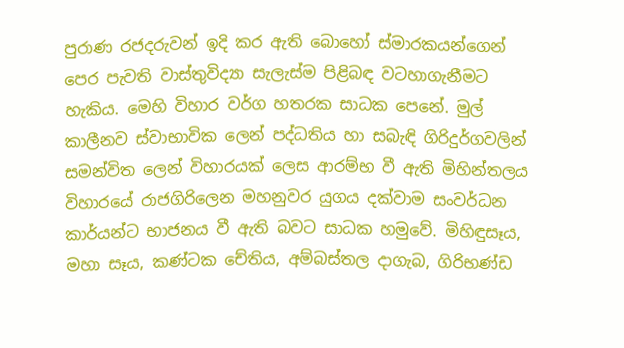පුරාණ රජදරුවන් ඉදි කර ඇති බොහෝ ස්මාරකයන්ගෙන් පෙර පැවති වාස්තුවිද්‍යා සැලැස්ම පිළිබඳ වටහාගැනීමට හැකිය. මෙහි විහාර වර්ග හතරක සාධක පෙනේ. මුල් කාලීනව ස්වාභාවික ලෙන් පද්ධතිය හා සබැඳි ගිරිදුර්ගවලින් සමන්විත ලෙන් විහාරයක් ලෙස ආරම්භ වී ඇති මිහින්තලය විහාරයේ රාජගිරිලෙන මහනුවර යුගය දක්වාම සංවර්ධන කාර්යන්ට භාජනය වී ඇති බවට සාධක හමුවේ. මිහිඳුසෑය, මහා සෑය, කණ්ටක චේතිය, අම්බස්තල දාගැබ, ගිරිභණ්ඩ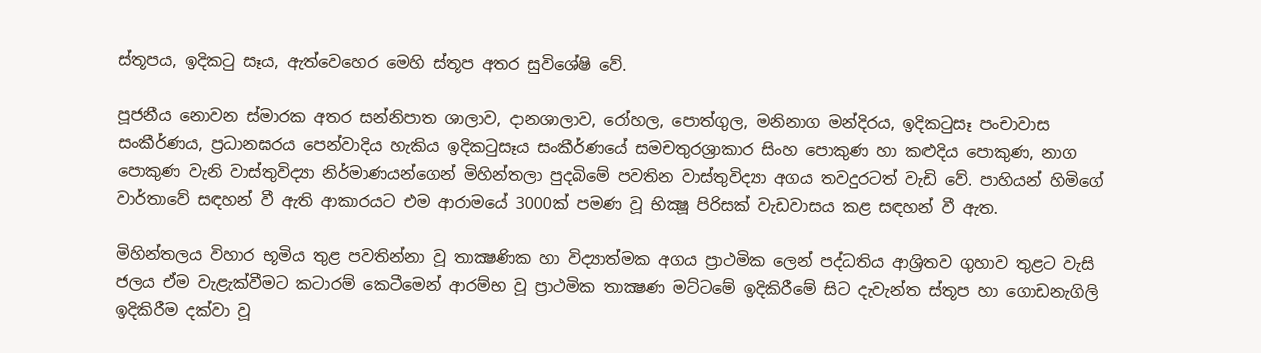ස්තූපය, ඉදිකටු සෑය, ඇත්වෙහෙර මෙහි ස්තූප අතර සුවිශේෂි වේ.

පූජනීය නොවන ස්මාරක අතර සන්නිපාත ශාලාව, දානශාලාව, රෝහල, පොත්ගුල, මනිනාග මන්දිරය, ඉදිකටුසෑ පංචාවාස සංකීර්ණය, ප්‍රධානඝරය පෙන්වාදිය හැකිය ඉදිකටුසෑය සංකීර්ණයේ සමචතුරශ්‍රාකාර සිංහ පොකුණ හා කළුදිය පොකුණ, නාග පොකුණ වැනි වාස්තුවිද්‍යා නිර්මාණයන්ගෙන් මිහින්තලා පුදබිමේ පවතින වාස්තුවිද්‍යා අගය තවදුරටත් වැඩි වේ. පාහියන් හිමිගේ වාර්තාවේ සඳහන් වී ඇති ආකාරයට එම ආරාමයේ 3000ක් පමණ වූ භික්‍ෂූ පිරිසක් වැඩවාසය කළ සඳහන් වී ඇත.

මිහින්තලය විහාර භූමිය තුළ පවතින්නා වූ තාක්‍ෂණික හා විද්‍යාත්මක අගය ප්‍රාථමික ලෙන් පද්ධතිය ආශ්‍රිතව ගුහාව තුළට වැසි ජලය ඒම වැළැක්වීමට කටාරම් කෙටීමෙන් ආරම්භ වූ ප්‍රාථමික තාක්‍ෂණ මට්ටමේ ඉදිකිරීමේ සිට දැවැන්ත ස්තූප හා ගොඩනැගිලි ඉදිකිරීම දක්වා වූ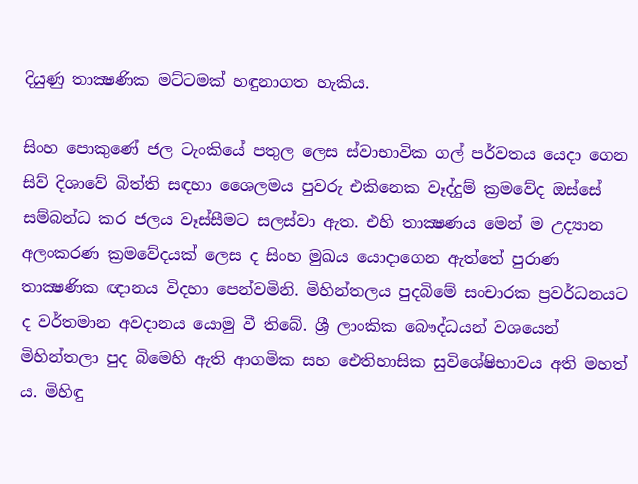දියුණු තාක්‍ෂණික මට්ටමක් හඳුනාගත හැකිය.

සිංහ පොකුණේ ජල ටැංකියේ පතුල ලෙස ස්වාභාවික ගල් පර්වතය යෙදා ගෙන සිව් දිශාවේ බිත්ති සඳහා ශෛලමය පුවරු එකිනෙක වෑද්දුම් ක්‍රමවේද ඔස්සේ සම්බන්ධ කර ජලය වෑස්සීමට සලස්වා ඇත. එහි තාක්‍ෂණය මෙන් ම උද්‍යාන අලංකරණ ක්‍රමවේදයක් ලෙස ද සිංහ මුඛය යොදාගෙන ඇත්තේ පුරාණ තාක්‍ෂණික ඥානය විදහා පෙන්වමිනි. මිහින්තලය පුදබිමේ සංචාරක ප්‍රවර්ධනයට ද වර්තමාන අවදානය යොමු වී තිබේ. ශ්‍රී ලාංකික බෞද්ධයන් වශයෙන් මිහින්තලා පුද බිමෙහි ඇති ආගමික සහ ඓතිහාසික සුවිශේෂිභාවය අති මහත් ය. මිහිඳු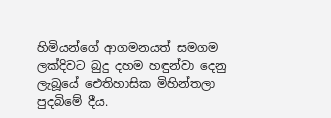හිමියන්ගේ ආගමනයත් සමගම ලක්දිවට බුදු දහම හඳුන්වා දෙනු ලැබූයේ ඓතිහාසික මිහින්තලා පුදබිමේ දීය.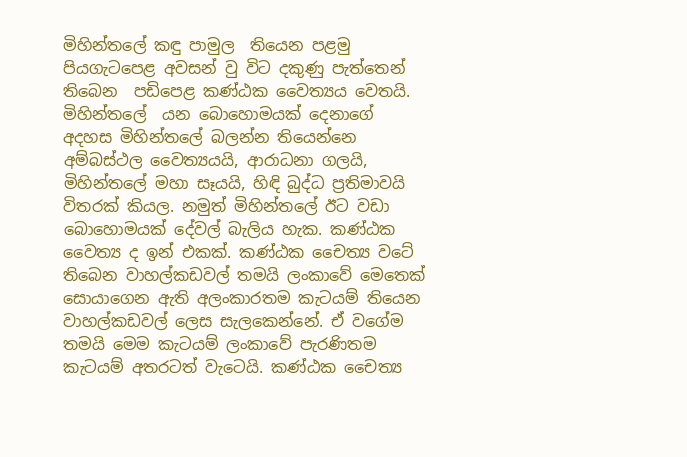මිහින්තලේ කඳු පාමුල  තියෙන පළමු පියගැටපෙළ අවසන් වු විට දකුණු පැත්තෙන් තිබෙන  පඩිපෙළ කණ්ඨක වෛත්‍යය වෙතයි. මිහින්තලේ  යන බොහොමයක් දෙනාගේ අදහස මිහින්තලේ බලන්න තියෙන්නෙ අම්බස්ථල වෛත්‍යයයි, ආරාධනා ගලයි, මිහින්තලේ මහා සෑයයි, හිඳි බුද්ධ ප්‍රතිමාවයි විතරක් කියල. නමුත් මිහින්තලේ ඊට වඩා බොහොමයක් දේවල් බැලිය හැක. කණ්ඨක වෛත්‍ය ද ඉන් එකක්. කණ්ඨක චෛත්‍ය වටේ තිබෙන වාහල්කඩවල් තමයි ලංකාවේ මෙතෙක් සොයාගෙන ඇති අලංකාරතම කැටයම් තියෙන වාහල්කඩවල් ලෙස සැලකෙන්නේ. ඒ වගේම තමයි මෙම කැටයම් ලංකාවේ පැරණිතම කැටයම් අතරටත් වැටෙයි. කණ්ඨක චෛත්‍ය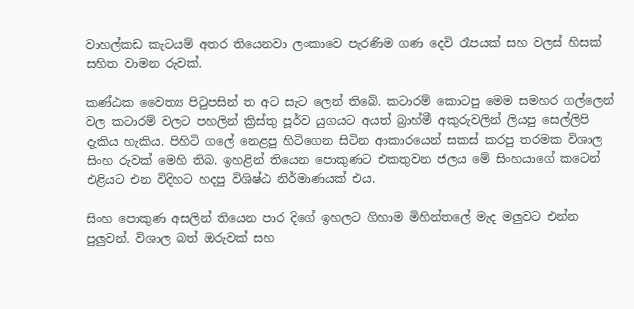වාහල්කඩ කැටයම් අතර තියෙනවා ලංකාවෙ පැරණිම ගණ දෙවි රෑපයක් සහ වලස් හිසක් සහිත වාමන රුවක්.

කණ්ඨක වෛත්‍ය පිටුපසින් ත අට සැට ලෙන් තිබේ. කටාරම් කොටපු මෙම සමහර ගල්ලෙන් වල කටාරම් වලට පහලින් ක්‍රිස්තු පූර්ව යුගයට අයත් බ්‍රාහ්මී අකුරුවලින් ලියපු සෙල්ලිපි දැකිය හැකිය. පිහිටි ගලේ නෙළපු හිටිගෙන සිටින ආකාරයෙන් සකස් කරපු තරමක විශාල සිංහ රුවක් මෙහි තිබ. ඉහළින් තියෙන පොකුණට එකතුවන ජලය මේ සිංහයාගේ කටෙන් එළියට එන විදිහට හදපු විශිෂ්ඨ නිර්මාණයක් එය.

සිංහ පොකුණ අසලින් තියෙන පාර දිගේ ඉහලට ගිහාම මිහින්තලේ මැද මලුවට එන්න පුලුවන්. විශාල බත් ඔරුවක් සහ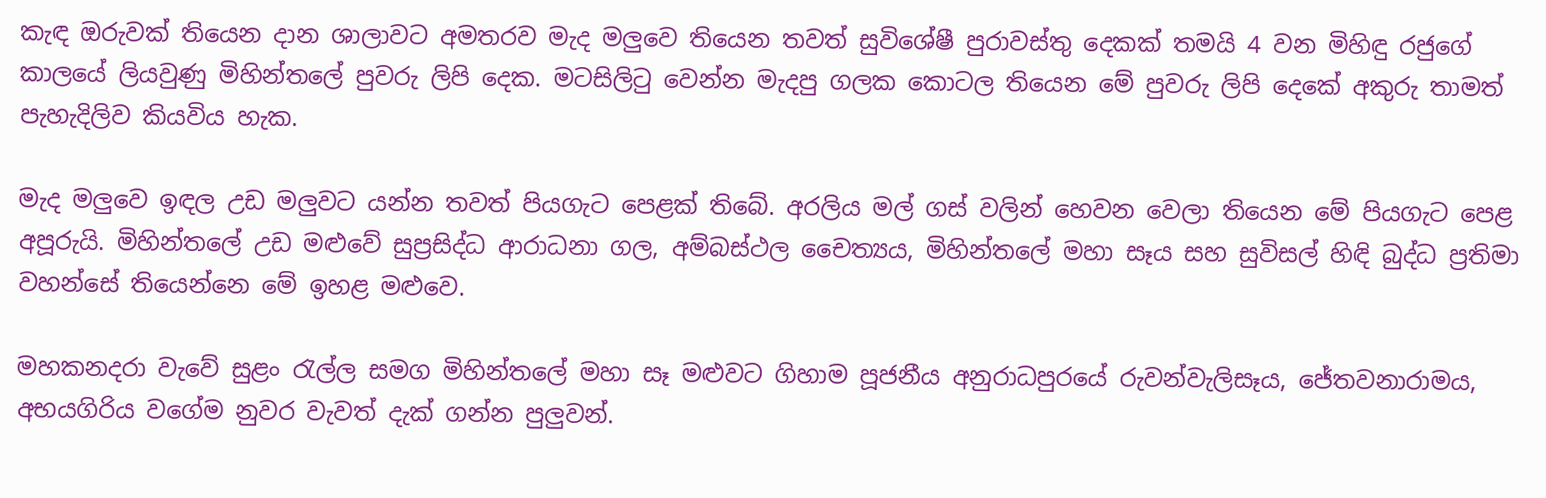කැඳ ඔරුවක් තියෙන දාන ශාලාවට අමතරව මැද මලුවෙ තියෙන තවත් සුවිශේෂී පුරාවස්තු දෙකක් තමයි 4 වන මිහිඳු රජුගේ කාලයේ ලියවුණු මිහින්තලේ පුවරු ලිපි දෙක. මටසිලිටු වෙන්න මැදපු ගලක කොටල තියෙන මේ පුවරු ලිපි දෙකේ අකුරු තාමත් පැහැදිලිව කියවිය හැක.

මැද මලුවෙ ඉඳල උඩ මලුවට යන්න තවත් පියගැට පෙළක් තිබේ. අරලිය මල් ගස් වලින් හෙවන වෙලා තියෙන මේ පියගැට පෙළ අපූරුයි. මිහින්තලේ උඩ මළුවේ සුප්‍රසිද්ධ ආරාධනා ගල, අම්බස්ථල චෛත්‍යය, මිහින්තලේ මහා සෑය සහ සුවිසල් හිඳි බුද්ධ ප්‍රතිමා වහන්සේ තියෙන්නෙ මේ ඉහළ මළුවෙ.

මහකනදරා වැවේ සුළං රැල්ල සමග මිහින්තලේ මහා සෑ මළුවට ගිහාම පූජනීය අනුරාධපුරයේ රුවන්වැලිසෑය, ජේතවනාරාමය, අභයගිරිය වගේම නුවර වැවත් දැක් ගන්න පුලුවන්.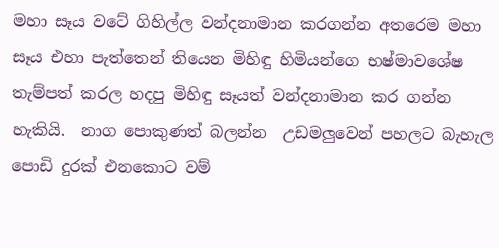මහා සෑය වටේ ගිහිල්ල වන්දනාමාන කරගන්න අතරෙම මහා සෑය එහා පැත්තෙන් තියෙන මිහිඳු හිමියන්ගෙ භෂ්මාවශේෂ තැම්පත් කරල හදපු මිහිඳු සෑයත් වන්දනාමාන කර ගන්න හැකියි.  නාග පොකුණත් බලන්න  උඩමලුවෙන් පහලට බැහැල පොඩි දුරක් එනකොට වම්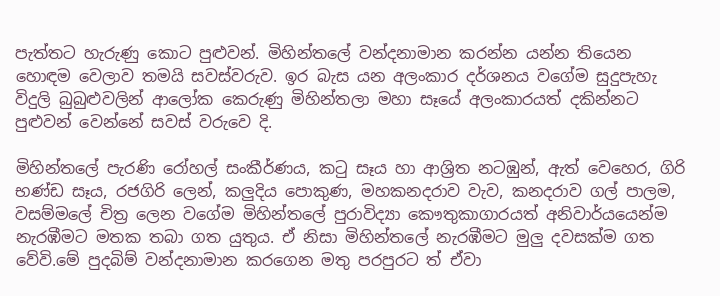පැත්තට හැරුණු කොට පුළුවන්. මිහින්තලේ වන්දනාමාන කරන්න යන්න තියෙන හොඳම වෙලාව තමයි සවස්වරුව. ඉර බැස යන අලංකාර දර්ශනය වගේම සුදුපැහැ විදුලි බුබුළුවලින් ආලෝක කෙරුණු මිහින්තලා මහා සෑයේ අලංකාරයත් දකින්නට පුළුවන් වෙන්නේ සවස් වරුවෙ දි.

මිහින්තලේ පැරණි රෝහල් සංකීර්ණය, කටු සෑය හා ආශ්‍රිත නටඹුන්, ඇත් වෙහෙර, ගිරි භණ්ඩ සෑය, රජගිරි ලෙන්, කලුදිය පොකුණ, මහකනදරාව වැව, කනදරාව ගල් පාලම, වසම්මලේ චිත්‍ර ලෙන වගේම මිහින්තලේ පුරාවිද්‍යා කෞතුකාගාරයත් අනිවාර්යයෙන්ම නැරඹීමට මතක තබා ගත යුතුය. ඒ නිසා මිහින්තලේ නැරඹීමට මුලු දවසක්ම ගත වේවි.මේ පුදබිම් වන්දනාමාන කරගෙන මතු පරපුරට ත් ඒවා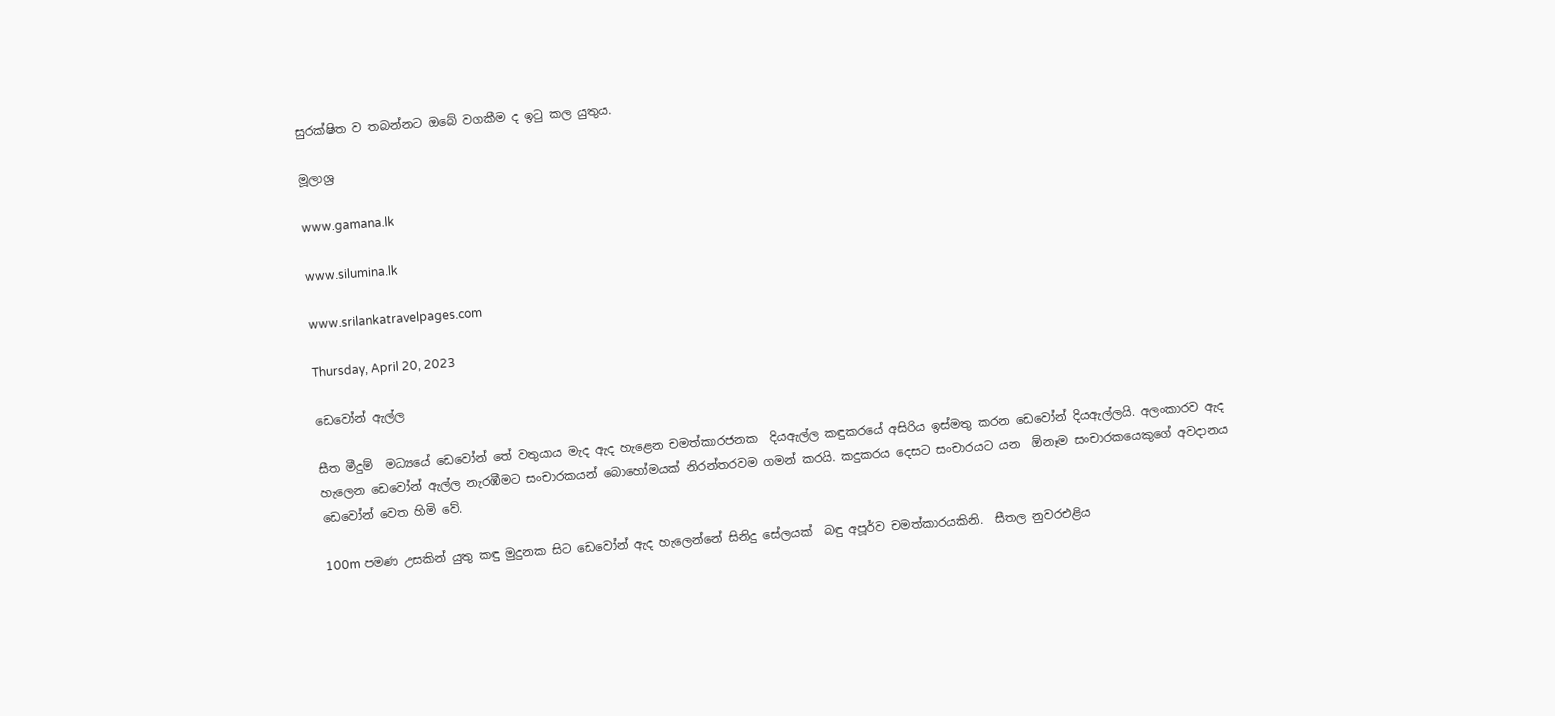සුරක්ෂිත ව තබන්නට ඔබේ වගකීම ද ඉටු කල යුතුය.

මූලාශ්‍ර

www.gamana.lk

www.silumina.lk

www.srilankatravelpages.com

Thursday, April 20, 2023

ඩෙවෝන් ඇල්ල

සීත මීදුම්  මධ්‍යයේ ඩෙවෝන් තේ වතුයාය මැද ඇද හැළෙන චමත්කාරජනක  දියඇල්ල කඳුකරයේ අසිරිය ඉස්මතු කරන ඩෙවෝන් දියඇල්ලයි. අලංකාරව ඇද හැලෙන ඩෙවෝන් ඇල්ල නැරඹීමට සංචාරකයන් බොහෝමයක් නිරන්තරවම ගමන් කරයි. කදුකරය දෙසට සංචාරයට යන  ඕනෑම සංචාරකයෙකුගේ අවදානය ඩෙවෝන් වෙත හිමි වේ.

100m පමණ උසකින් යුතු කඳු මුදුනක සිට ඩෙවෝන් ඇද හැලෙන්නේ සිනිදු සේලයක්  බඳු අපූර්ව චමත්කාරයකිනි.  සීතල නුවරඑළිය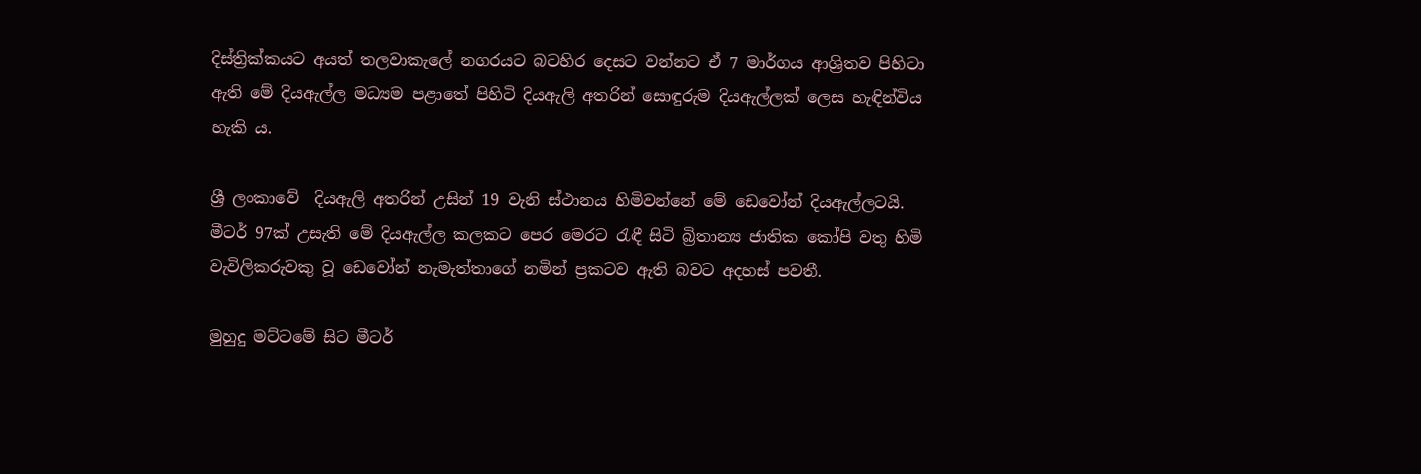දිස්ත්‍රික්කයට අයත් තලවාකැලේ නගරයට බටහිර දෙසට වන්නට ඒ 7 මාර්ග‍ය ආශ්‍රිතව පිහිටා ඇති මේ දියඇල්ල මධ්‍යම පළාතේ පිහිටි දියඇලි අතරින් සොඳුරුම දියඇල්ලක් ලෙස හැඳින්විය හැකි ය.

ශ්‍රී ලංකාවේ  දියඇලි අතරින් උසින් 19 වැනි ස්ථානය හිමිවන්නේ මේ ඩෙවෝන් දියඇල්ලටයි. මීටර් 97ක් උසැති මේ දියඇල්ල කලකට පෙර මෙරට රැඳී සිටි බ්‍රිතාන්‍ය ජාතික කෝපි වතු හිමි වැවිලිකරුවකු වූ ඩෙවෝන් නැමැත්තාගේ නමින් ප්‍රකටව ඇති බවට අදහස් පවතී.

මුහුදු මට්ටමේ සිට මීටර්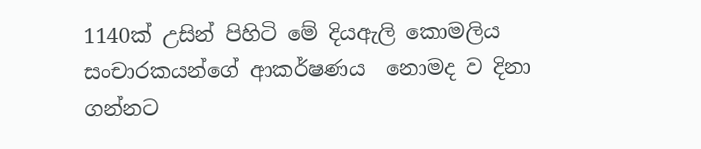1140ක් උසින් පිහිටි මේ දියඇලි කොමලිය සංචාරකයන්ගේ ආකර්ෂණය  නොමද ව දිනා ගන්නට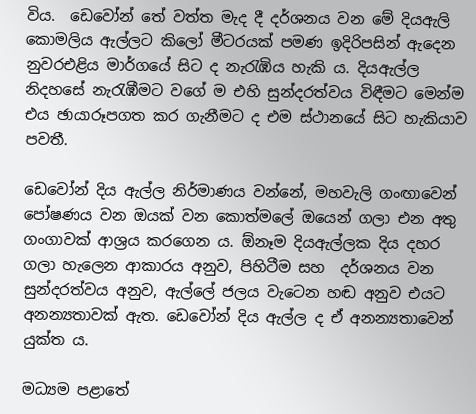විය.  ඩෙවෝන් තේ වත්ත මැද දී දර්ශනය වන මේ දියඇලි කොමලිය ඇල්ලට කිලෝ මීටරයක් පමණ ඉදිරිපසින් ඇදෙන නුවරඑළිය මාර්ගයේ සිට ද නැරැඹිය හැකි ය. දියඇල්ල නිදහසේ නැරැඹීමට වගේ ම එහි සුන්දරත්වය විඳීමට මෙන්ම එය ඡායාරූපගත කර ගැනීමට ද එම ස්ථානයේ සිට හැකියාව පවතී.

ඩෙවෝන් දිය ඇල්ල නිර්මාණය වන්නේ, මහවැලි ගංඟාවෙන් පෝෂණය වන ඔයක් වන කොත්මලේ ඔයෙන් ගලා එන අතු ගංගාවක් ආශ්‍රය කරගෙන ය. ඕනෑම දියඇල්ලක දිය දහර ගලා හැලෙන ආකාරය අනුව, පිහිටීම සහ  දර්ශනය වන සුන්දරත්වය අනුව, ඇල්ලේ ජලය වැටෙන හඬ අනුව එයට අනන්‍යතාවක් ඇත. ඩෙවෝන් දිය ඇල්ල ද ඒ අනන්‍යතාවෙන් යුක්ත ය.

මධ්‍යම පළාතේ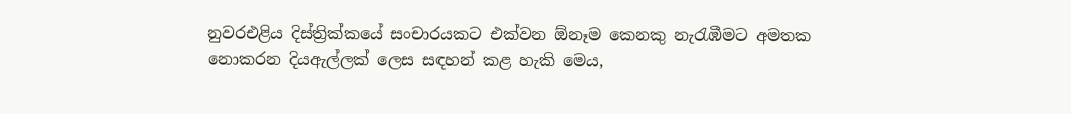නුවරඑළිය දිස්ත්‍රික්කයේ සංචාරයකට එක්වන ඕනෑම කෙනකු නැරැඹීමට අමතක නොකරන දියඇල්ලක් ලෙස සඳහන් කළ හැකි මෙය,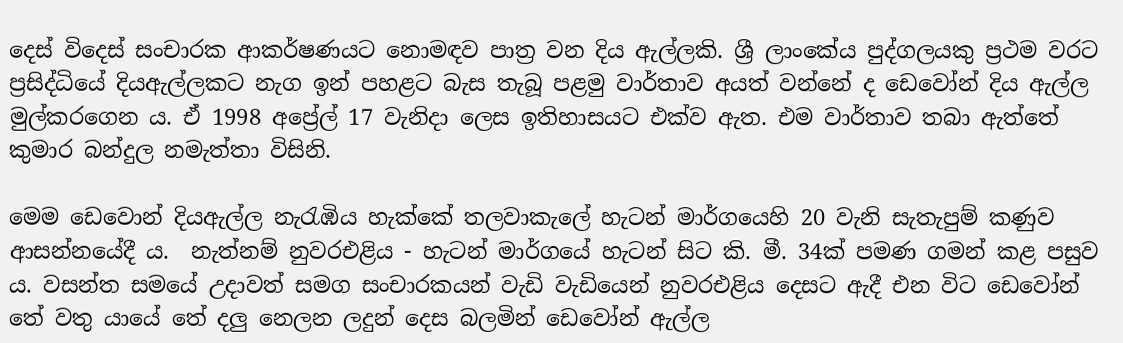දෙස් විදෙස් සංචාරක ආකර්ෂණයට නොමඳව පාත්‍ර වන දිය ඇල්ලකි. ශ්‍රී ලාංකේය පුද්ගලයකු ප්‍රථම වරට ප්‍රසිද්ධියේ දියඇල්ලකට නැග ඉන් පහළට බැස තැබූ පළමු වාර්තාව අයත් වන්නේ ද ඩෙවෝන් දිය ඇල්ල මුල්කරගෙන ය. ඒ 1998 අප්‍රේල් 17 වැනිදා ලෙස ඉතිහාසයට එක්ව ඇත. එම වාර්තාව තබා ඇත්තේ කුමාර බන්දුල නමැත්තා විසිනි.

මෙම ඩෙවොන් දියඇල්ල නැරැඹිය හැක්කේ තලවාකැලේ හැටන් මාර්ගයෙහි 20 වැනි සැතැපුම් කණුව ආසන්නයේදී ය.  නැත්නම් නුවරඑළිය - හැටන් මාර්ගයේ හැටන් සිට කි. මී. 34ක් පමණ ගමන් කළ පසුව ය. වසන්ත සමයේ උදාවත් සමග සංචාරකයන් වැඩි වැඩියෙන් නුවරඑළිය දෙසට ඇදී එන විට ඩෙවෝන් තේ වතු යායේ තේ දලු නෙලන ලදුන් දෙස බලමින් ඩෙවෝන් ඇල්ල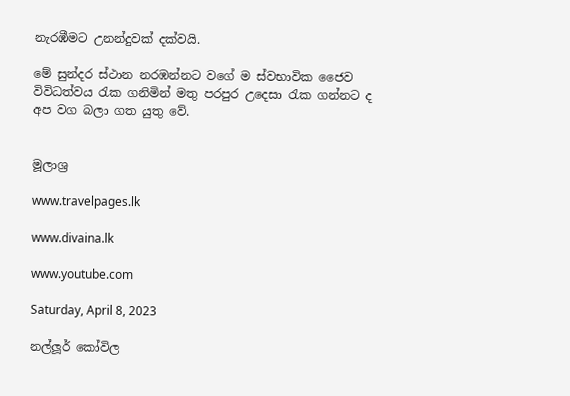නැරඹීමට උනන්දුවක් දක්වයි.

මේ සුන්දර ස්ථාන නරඹන්නට වගේ ම ස්වභාවික ජෛව විවිධත්වය රැක ගනිමින් මතු පරපුර උදෙසා රැක ගන්නට ද අප වග බලා ගත යුතු වේ.


මූලාශ්‍ර

www.travelpages.lk

www.divaina.lk

www.youtube.com

Saturday, April 8, 2023

නල්ලූර් කෝවිල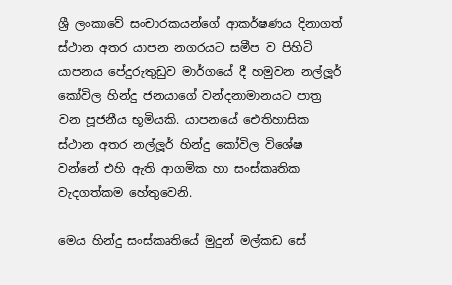ශ්‍රී ලංකාවේ සංචාරකයන්ගේ ආකර්ෂණය දිනාගත් ස්ථාන අතර යාපන නගරයට සමීප ව පිහිටි යාපනය පේදුරුතුඩුව මාර්ගයේ දී හමුවන නල්ලූර් කෝවිල හින්දු ජනයාගේ වන්දනාමානයට පාත්‍ර වන පූජනීය භූමියකි. යාපනයේ ඓතිහාසික ස්ථාන අතර නල්ලූර් හින්දු කෝවිල විශේෂ වන්නේ එහි ඇති ආගමික හා සංස්කෘතික වැදගත්කම හේතුවෙනි.

මෙය හින්දු සංස්කෘතියේ මුදුන් මල්කඩ සේ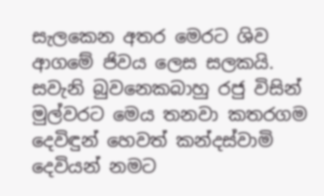සැලකෙන අතර මෙරට ශිව ආගමේ ජිවය ලෙස සලකයි.  සවැනි බුවනෙකබාහු රජු විසින් මුල්වරට මෙය තනවා කතරගම දෙවිඳුන් හෙවත් කන්දස්වාමි දෙවියන් නමට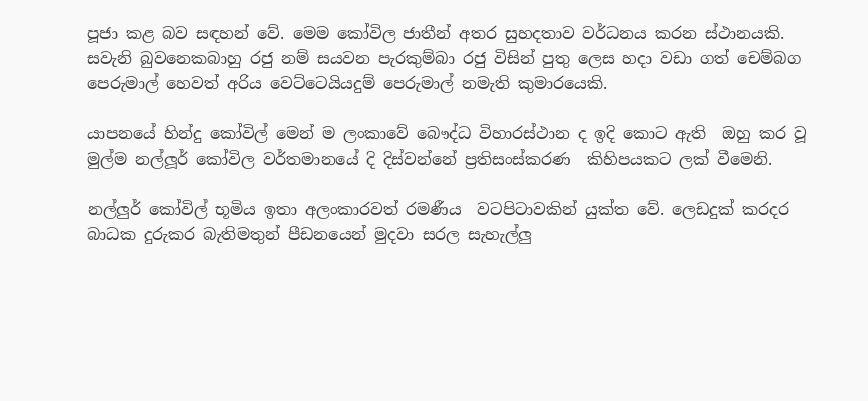පූජා කළ බව සඳහන් වේ. මෙම කෝවිල ජාතීන් අතර සුහදතාව වර්ධනය කරන ස්ථානයකි. සවැනි බුවනෙකබාහු රජු නම් සයවන පැරකුම්බා රජු විසින් පුතු ලෙස හදා වඩා ගත් චෙම්බග පෙරුමාල් හෙවත් අරිය වෙට්ටෙයියදුම් පෙරුමාල් නමැති කුමාරයෙකි.

යාපනයේ හින්දු කෝවිල් මෙන් ම ලංකාවේ බෞද්ධ විහාරස්ථාන ද ඉදි කොට ඇති  ඔහු කර වූ මුල්ම නල්ලූර් කෝවිල වර්තමානයේ දි දිස්වන්නේ ප්‍රතිසංස්කරණ  කිහිපයකට ලක් වීමෙනි.

නල්ලුර් කෝවිල් භූමිය ඉතා අලංකාරවත් රමණීය  වටපිටාවකින් යුක්ත වේ. ලෙඩදුක් කරදර බාධක දුරුකර බැතිමතුන් පීඩනයෙන් මුදවා සරල සැහැල්ලු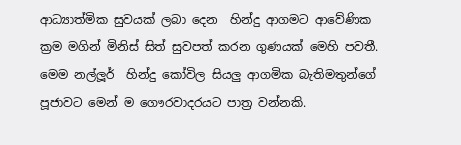ආධ්‍යාත්මික සුවයක් ලබා දෙන  හින්දු ආගමට ආවේණික ක්‍රම මගින් මිනිස් සිත් සුවපත් කරන ගුණයක් මෙහි පවතී. මෙම නල්ලූර්  හින්දු කෝවිල සියලු ආගමික බැතිමතුන්ගේ පූජාවට මෙන් ම ගෞරවාදරයට පාත්‍ර වන්නකි.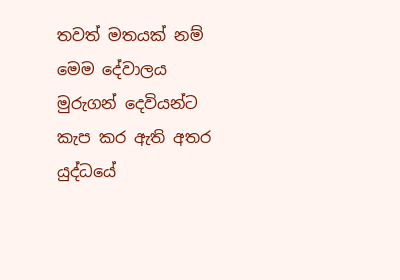තවත් මතයක් නම් මෙම දේවාලය මුරුගන් දෙවියන්ට කැප කර ඇති අතර යුද්ධයේ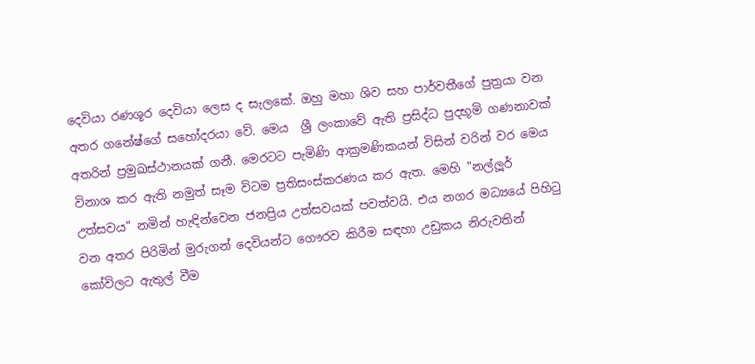දෙවියා රණශූර දෙවියා ලෙස ද සැලකේ. ඔහු මහා ශිව සහ පාර්වතීගේ පුත්‍රයා වන අතර ගනේෂ්ගේ සහෝදරයා වේ. මෙය  ශ්‍රී ලංකාවේ ඇති ප්‍රසිද්ධ පුදභූමි ගණනාවක් අතරින් ප්‍රමුඛස්ථානයක් ගනී. මෙරටට පැමිණි ආක්‍රමණිකයන් විසින් වරින් වර මෙය විනාශ කර ඇති නමුත් සෑම විටම ප්‍රතිසංස්කරණය කර ඇත. මෙහි "නල්ලූර් උත්සවය" නමින් හැඳින්වෙන ජනප්‍රිය උත්සවයක් පවත්වයි. එය නගර මධ්‍යයේ පිහිටු වන අතර පිරිමින් මුරුගන් දෙවියන්ට ගෞරව කිරීම සඳහා උඩුකය නිරුවතින් කෝවිලට ඇතුල් වීම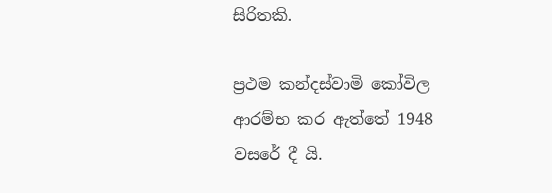සිරිතකි.

ප්‍රථම කන්දස්වාමි කෝවිල ආරම්භ කර ඇත්තේ 1948 වසරේ දී යි.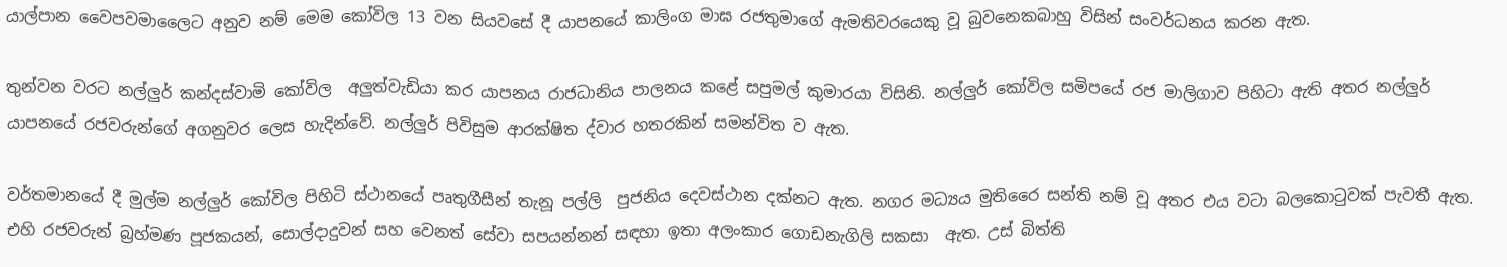යාල්පාන වෛපවමාලෛට අනුව නම් මෙම කෝවිල 13 වන සියවසේ දී යාපනයේ කාලිංග මාඝ රජතුමාගේ ඇමතිවරයෙකු වූ බුවනෙකබාහු විසින් සංවර්ධනය කරන ඇත.

තුන්වන වරට නල්ලුර් කන්දස්වාමි කෝවිල  අලුත්වැඩියා කර යාපනය රාජධානිය පාලනය කළේ සපුමල් කුමාරයා විසිනි. නල්ලුර් කෝවිල සමිපයේ රජ මාලිගාව පිහිටා ඇති අතර නල්ලුර් යාපනයේ රජවරුන්ගේ අගනුවර ලෙස හැදින්වේ. නල්ලුර් පිවිසුම ආරක්ෂිත ද්වාර හතරකින් සමන්විත ව ඇත.

වර්තමානයේ දී මුල්ම නල්ලුර් කෝවිල පිහිටි ස්ථානයේ පෘතුගීසීන් තැනූ පල්ලි  පුජනිය දෙවස්ථාන දක්නට ඇත. නගර මධ්‍යය මුතිරෛ සන්ති නම් වූ අතර එය වටා බලකොටුවක් පැවතී ඇත. එහි රජවරුන් බ්‍රහ්මණ පූජකයන්, සොල්දාදුවන් සහ වෙනත් සේවා සපයන්නන් සඳහා ඉතා අලංකාර ගොඩනැගිලි සකසා  ඇත. උස් බිත්ති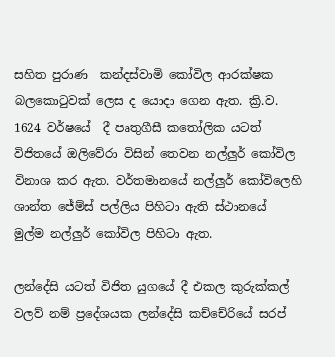සහිත පුරාණ  කන්දස්වාමි කෝවිල ආරක්ෂක බලකොටුවක් ලෙස ද යොදා ගෙන ඇත. ක්‍රි.ව. 1624 වර්ෂයේ  දී පෘතුගීසී කතෝලික යටත් විජිතයේ ඔලිවේරා විසින් තෙවන නල්ලුර් කෝවිල විනාශ කර ඇත. වර්තමානයේ නල්ලුර් කෝවිලෙහි ශාන්ත ජේම්ස් පල්ලිය පිහිටා ඇති ස්ථානයේ මුල්ම නල්ලුර් කෝවිල පිහිටා ඇත.

ලන්දේසි යටත් විජිත යුගයේ දී එකල කුරුක්කල් වලව් නම් ප්‍රදේශයක ලන්දේසි කච්චේරියේ සරප්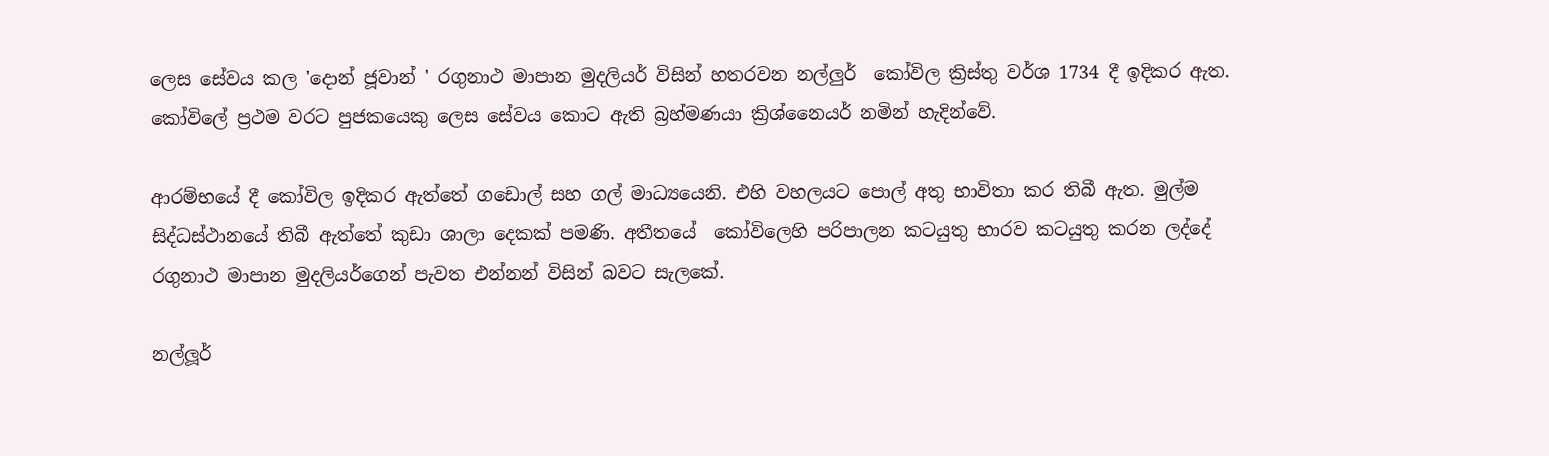ලෙස සේවය කල 'දොන් ජූවාන් ' රගුනාථ මාපාන මුදලියර් විසින් හතරවන නල්ලුර්  කෝවිල ක්‍රිස්තු වර්ශ 1734 දී ඉදිකර ඇත. කෝවිලේ ප්‍රථම වරට පුජකයෙකු ලෙස සේවය කොට ඇති බ්‍රහ්මණයා ක්‍රිශ්නෛයර් නමින් හැදින්වේ.

ආරම්භයේ දී කෝවිල ඉදිකර ඇත්තේ ගඩොල් සහ ගල් මාධ්‍යයෙනි. එහි වහලයට පොල් අතු භාවිතා කර තිබී ඇත. මුල්ම සිද්ධස්ථානයේ තිබී ඇත්තේ කුඩා ශාලා දෙකක් පමණි. අතීතයේ  කෝවිලෙහි පරිපාලන කටයුතු භාරව කටයුතු කරන ලද්දේ රගුනාථ මාපාන මුදලියර්ගෙන් පැවත එන්නන් විසින් බවට සැලකේ.

නල්ලූර්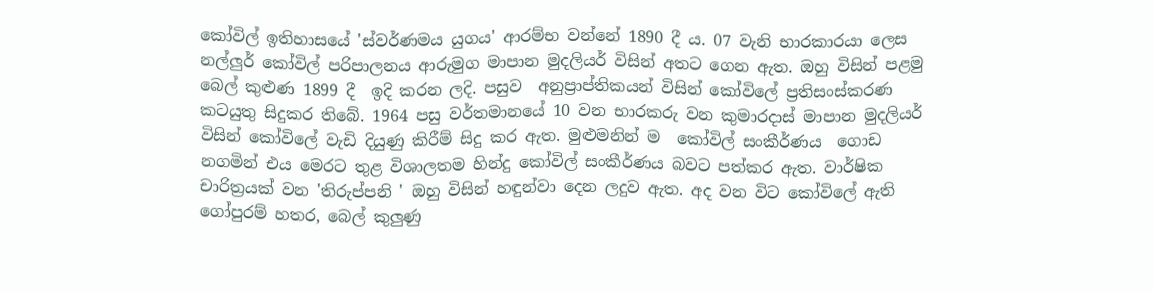කෝවිල් ඉතිහාසයේ 'ස්වර්ණමය යුගය' ආරම්භ වන්නේ 1890 දී ‍ය. 07 වැනි භාරකාරයා ලෙස නල්ලුර් කෝවිල් පරිපාලනය ආරුමුග මාපාන මුදලියර් විසින් අතට ගෙන ඇත. ඔහු විසින් පළමු බෙල් කුළුණ 1899 දී  ඉදි කරන ලදි. පසුව  අනුප්‍රාප්තිකයන් විසින් කෝවිලේ ප්‍රතිසංස්කරණ කටයුතු සිදුකර තිබේ. 1964 පසු වර්තමානයේ 10 වන භාරකරු වන කුමාරදාස් මාපාන මුදලියර් විසින් කෝවිලේ වැඩි දියුණු කිරීම් සිදු කර ඇත. මුළුමනින් ම  කෝවිල් සංකීර්ණය  ගොඩ නගමින් එය මෙරට තුළ විශාලතම හින්දු කෝවිල් සංකීර්ණය බවට පත්කර ඇත. වාර්ෂික චාරිත්‍රයක් වන 'තිරුප්පනි ' ඔහු විසින් හඳුන්වා දෙන ලදුව ඇත. අද වන විට කෝවිලේ ඇති ගෝපුරම් හතර, බෙල් කුලුණු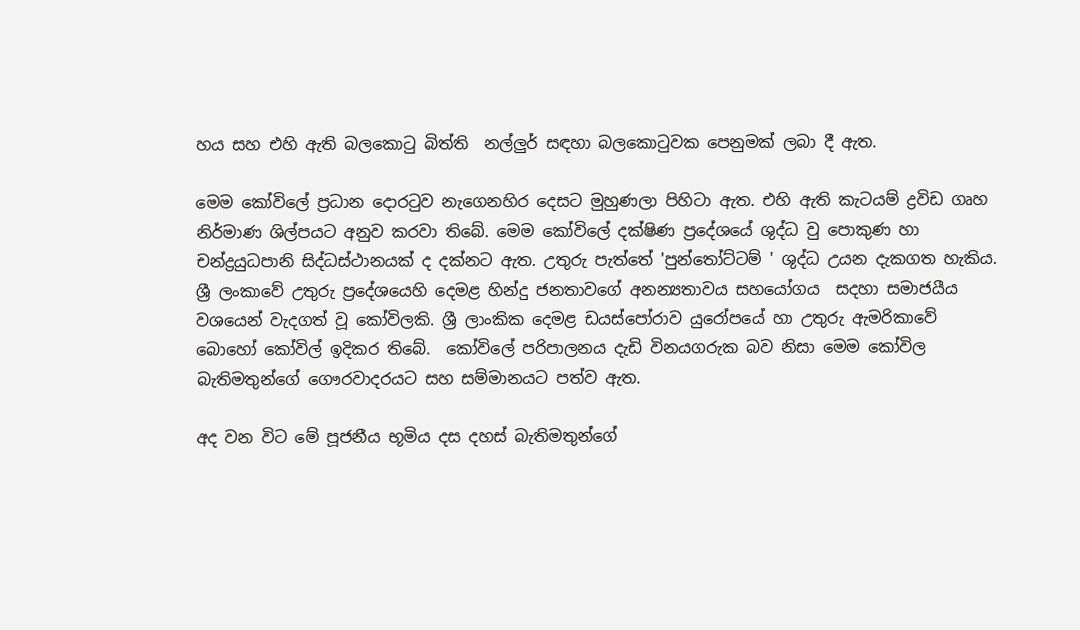හය සහ එහි ඇති බලකොටු බිත්ති  නල්ලුර් සඳහා බලකොටුවක පෙනුමක් ලබා දී ඇත.

මෙම කෝවිලේ ප්‍රධාන දොරටුව නැගෙනහිර දෙසට මුහුණලා පිහිටා ඇත. එහි ඇති කැටයම් ද්‍රවිඩ ගෘහ නිර්මාණ ශිල්පයට අනුව කරවා තිබේ. මෙම කෝවිලේ දක්ෂිණ ප්‍රදේශයේ ශුද්ධ වු පොකුණ හා චන්ද්‍රයුධපානි සිද්ධස්ථානයක් ද දක්නට ඇත. උතුරු පැත්තේ 'පුන්තෝට්ටම් ' ශුද්ධ උයන දැකගත හැකිය. ශ්‍රී ලංකාවේ උතුරු ප්‍රදේශයෙහි දෙමළ හින්දු ජනතාවගේ අනන්‍යතාවය සහයෝගය  සදහා සමාජයීය වශයෙන් වැදගත් වූ කෝවිලකි. ශ්‍රී ලාංකික දෙමළ ඩයස්පෝරාව යුරෝපයේ හා උතුරු ඇමරිකාවේ බොහෝ කෝවිල් ඉදිකර තිබේ.  කෝවිලේ පරිපාලනය දැඩි විනයගරුක බව නිසා මෙම කෝවිල බැතිමතුන්ගේ ගෞරවාදරයට සහ සම්මානයට පත්ව ඇත.

අද වන විට මේ පූජනීය භූමිය දස දහස් බැතිමතුන්ගේ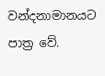වන්දනාමානයට පාත්‍ර වේ.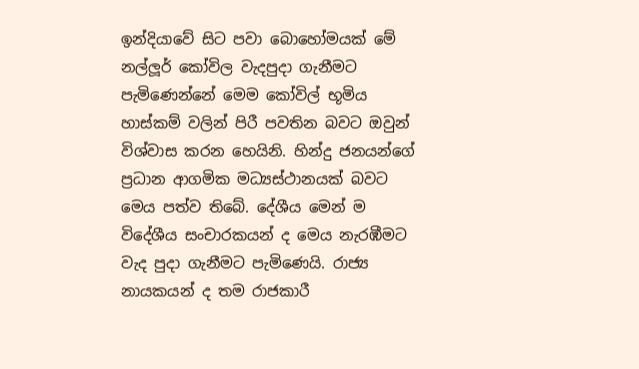ඉන්දියාවේ සිට පවා බොහෝමයක් මේ නල්ලූර් කෝවිල වැදපුදා ගැනීමට පැමිණෙන්නේ මෙම කෝවිල් භූමිය හාස්කම් වලින් පිරී පවතින බවට ඔවුන් විශ්වාස කරන හෙයිනි. හින්දු ජනයන්ගේ ප්‍රධාන ආගමික මධ්‍යස්ථානයක් බවට මෙය පත්ව තිබේ. දේශීය මෙන් ම විදේශීය සංචාරකයන් ද මෙය නැරඹීමට වැද පුදා ගැනීමට පැමිණෙයි. රාජ්‍ය නායකයන් ද තම රාජකාරී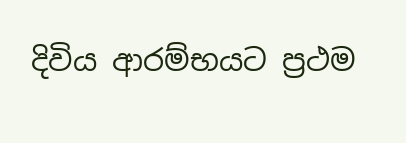දිවිය ආරම්භයට ප්‍රථම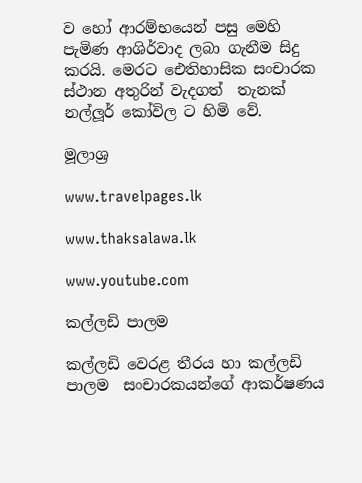ව හෝ ආරම්භයෙන් පසු මෙහි පැමිණ ආශිර්වාද ලබා ගැනීම සිදු කරයි. මෙරට ඓතිහාසික සංචාරක ස්ථාන අතුරින් වැදගත්  තැනක්  නල්ලූර් කෝවිල ට හිමි වේ.

මූලාශ්‍ර

www.travelpages.lk

www.thaksalawa.lk

www.youtube.com

කල්ලඩි පාලම

කල්ලඩි වෙරළ තීරය හා කල්ලඩි පාලම  සංචාරකයන්ගේ ආකර්ෂණය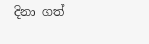දිනා ගත්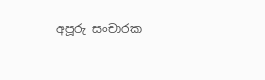අපූරු සංචාරක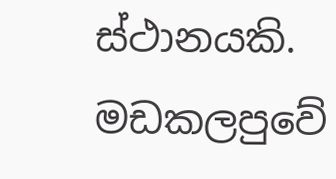ස්ථානයකි.  මඩකලපුවේ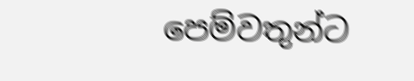පෙම්වතුන්ට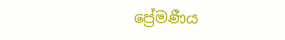ප්‍රේමණීය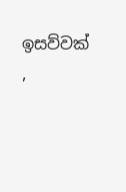ඉසව්වක් ,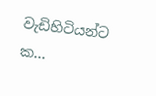වැඩිහිටියන්ට ක...